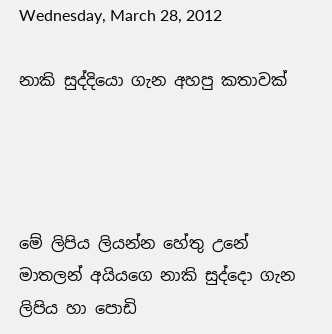Wednesday, March 28, 2012

නාකි සුද්දියො ගැන අහපු කතාවක්




මේ ලිපිය ලියන්න හේතු උනේ මාතලන් අයියගෙ නාකි සුද්දො ගැන ලිපිය හා පොඩි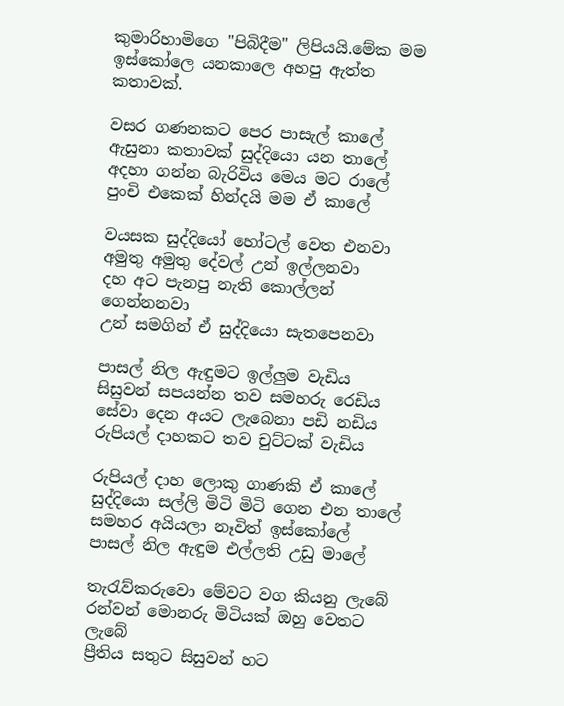කුමාරිහාමිගෙ "පිබිදීම" ලිපියයි.මේක මම ඉස්කෝලෙ යනකාලෙ අහපු ඇත්ත කතාවක්.

වසර ගණනකට පෙර පාසැල් කාලේ
ඇසුනා කතාවක් සුද්දියො යන තාලේ
අදහා ගන්න බැරිවිය මෙය මට රාලේ
පුංචි එකෙක් හින්දයි මම ඒ කාලේ

වයසක සුද්දියෝ හෝටල් වෙත එනවා
අමුතු අමුතු දේවල් උන් ඉල්ලනවා
දහ අට පැනපු නැති කොල්ලන් ගෙන්නනවා
උන් සමගින් ඒ සුද්දියො සැතපෙනවා

පාසල් නිල ඇඳුමට ඉල්ලුම වැඩිය
සිසුවන් සපයන්න තව සමහරු රෙඩිය
සේවා දෙන අයට ලැබෙනා පඩි නඩිය
රුපියල් දාහකට තව චුට්ටක් වැඩිය

රුපියල් දාහ ලොකු ගාණකි ඒ කාලේ
සුද්දියො සල්ලි මිටි මිටි ගෙන එන තාලේ
සමහර අයියලා නෑවිත් ඉස්කෝලේ
පාසල් නිල ඇඳුම එල්ලති උඩු මාලේ

තැරැව්කරුවො මේවට වග කියනු ලැබේ
රන්වන් මොනරු මිටියක් ඔහු වෙතට ලැබේ
ප්‍රීතිය සතුට සිසුවන් හට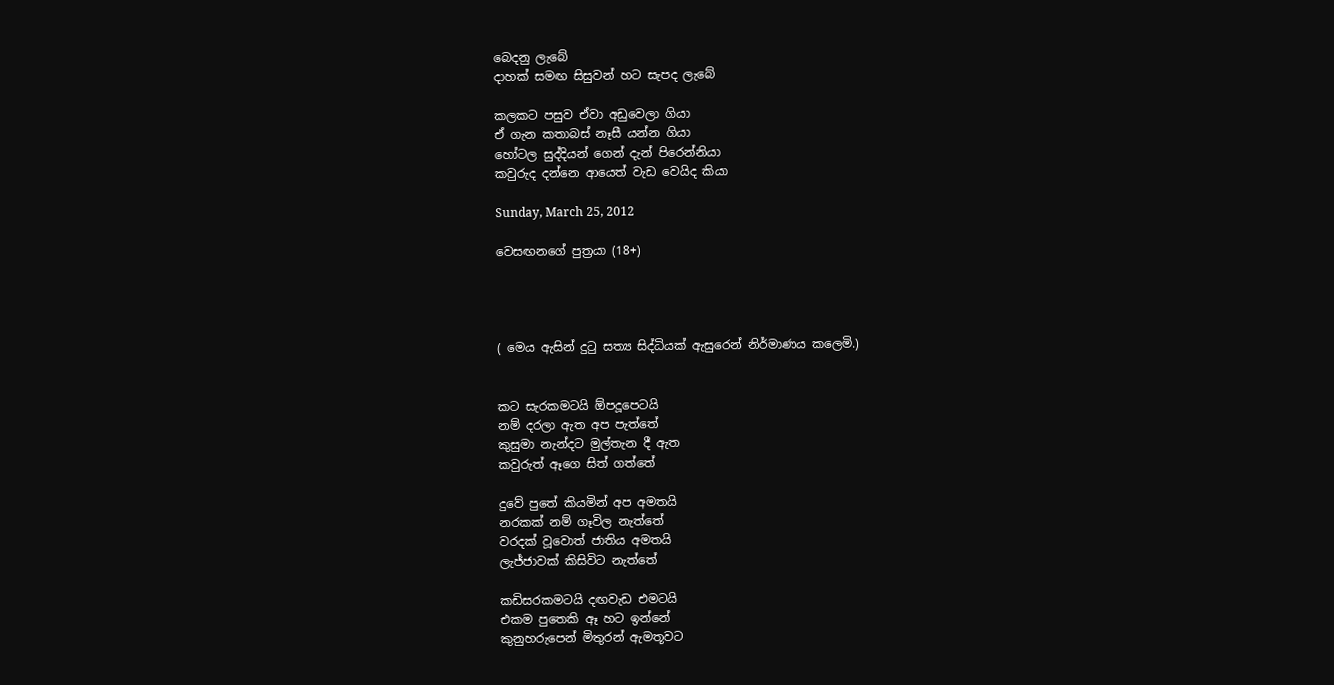බෙදනු ලැබේ
දාහක් සමඟ සිසුවන් හට සැපද ලැබේ

කලකට පසුව ඒවා අඩුවෙලා ගියා
ඒ ගැන කතාබස් නෑසී යන්න ගියා
හෝටල සුද්දියන් ගෙන් දැන් පිරෙන්නියා
කවුරුද දන්නෙ ආයෙත් වැඩ වෙයිද කියා

Sunday, March 25, 2012

වෙසඟනගේ පුත්‍රයා (18+)




( මෙය ඇසින් දුටු සත්‍ය සිද්ධියක් ඇසුරෙන් නිර්මාණය කලෙමි.)


කට සැරකමටයි ඕපදූපෙටයි
නම් දරලා ඇත අප පැත්තේ
කුසුමා නැන්දට මුල්තැන දී ඇත
කවුරුත් ඈගෙ සිත් ගත්තේ

දුවේ පුතේ කියමින් අප අමතයි
නරකක් නම් ගෑවිල නැත්තේ
වරදක් වූවොත් ජාතිය අමතයි
ලැජ්ජාවක් කිසිවිට නැත්තේ

කඩිසරකමටයි දඟවැඩ එමටයි
එකම පුතෙකි ඈ හට ඉන්නේ
කුනුහරුපෙන් මිතුරන් ඇමතූවට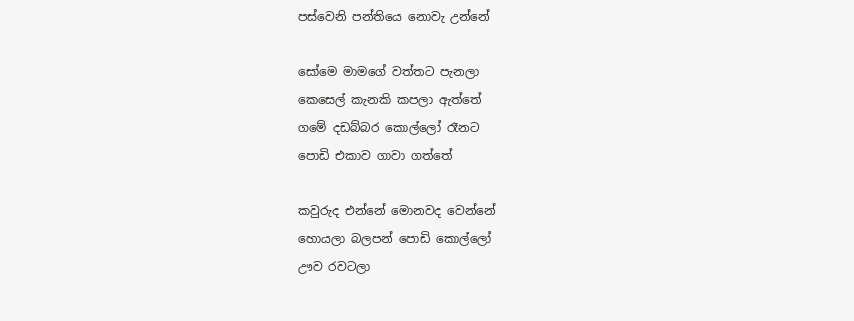පස්වෙනි පන්තියෙ නොවැ උන්නේ

සෝමෙ මාමගේ වත්තට පැනලා
කෙසෙල් කැනකි කපලා ඇත්තේ
ගමේ දඩබ්බර කොල්ලෝ රෑනට
පොඩි එකාව ගාවා ගත්තේ

කවුරුද එන්නේ මොනවද වෙන්නේ
හොයලා බලපන් පොඩි කොල්ලෝ
ඌව රවටලා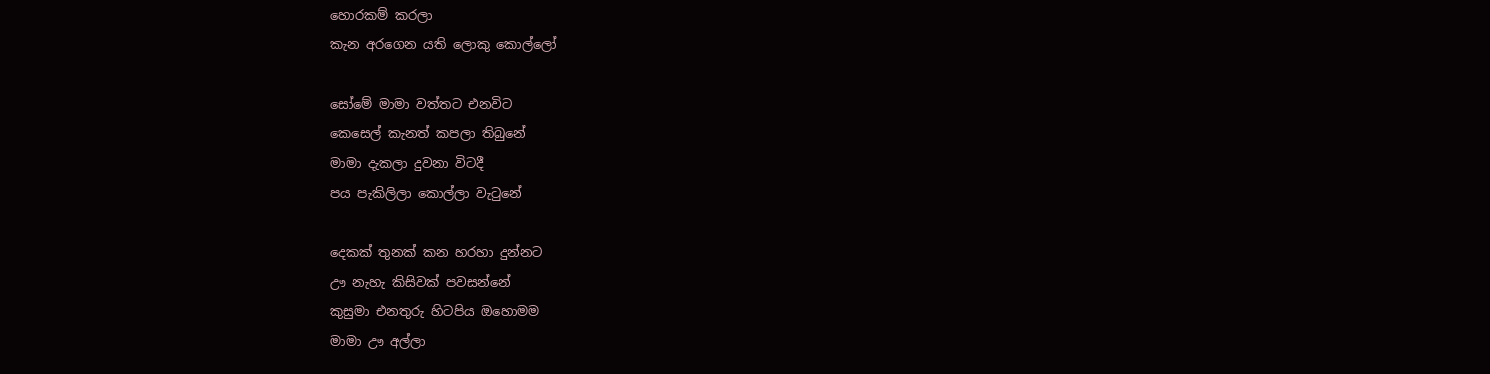හොරකම් කරලා
කැන අරගෙන යති ලොකු කොල්ලෝ

සෝමේ මාමා වත්තට එනවිට
කෙසෙල් කැනත් කපලා තිබුනේ
මාමා දැකලා දුවනා විටදී
පය පැකිලිලා කොල්ලා වැටුනේ

දෙකක් තුනක් කන හරහා දුන්නට
ඌ නැහැ කිසිවක් පවසන්නේ
කුසුමා එනතුරු හිටපිය ඔහොමම
මාමා ඌ අල්ලා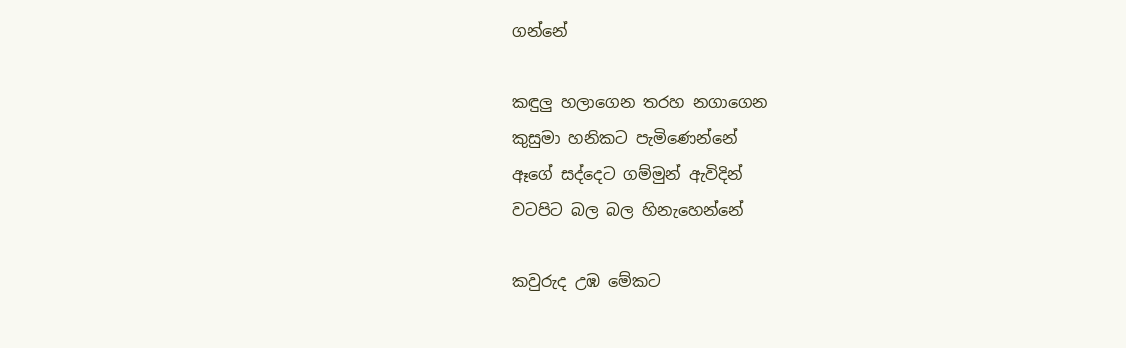ගන්නේ

කඳුලු හලාගෙන තරහ නගාගෙන
කුසුමා හනිකට පැමිණෙන්නේ
ඈගේ සද්දෙට ගම්මුන් ඇවිදින්
වටපිට බල බල හිනැහෙන්නේ

කවුරුද උඹ මේකට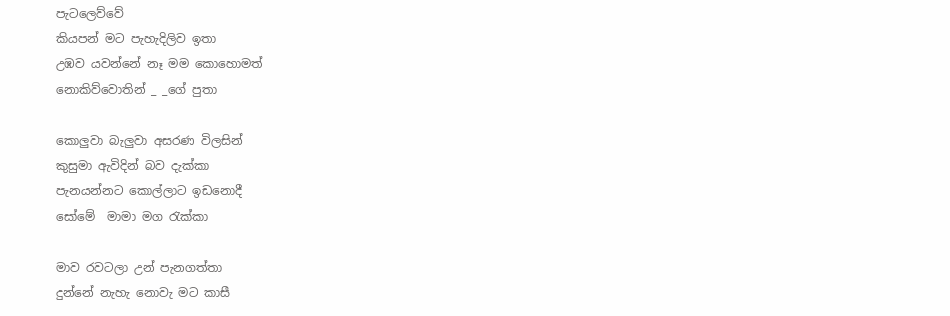පැටලෙව්වේ
කියපන් මට පැහැදිලිව ඉතා
උඹව යවන්නේ නෑ මම කොහොමත්
නොකිව්වොතින් _ _ගේ පුතා

කොලුවා බැලුවා අසරණ විලසින්
කුසුමා ඇවිදින් බව දැක්කා
පැනයන්නට කොල්ලාට ඉඩනොදී
සෝමේ  මාමා මග රැක්කා

මාව රවටලා උන් පැනගත්තා
දුන්නේ නැහැ නොවැ මට කාසී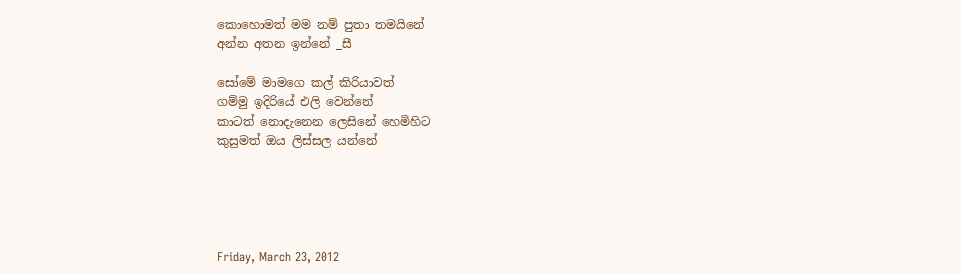කොහොමත් මම නම් පුතා තමයිනේ
අන්න අතන ඉන්නේ _සී

සෝමේ මාමගෙ කල් කිරියාවත්
ගම්මු ඉදිරියේ එලි වෙන්නේ
කාටත් නොදැනෙන ලෙසිනේ හෙමිහිට
කුසුමත් ඔය ලිස්සල යන්නේ





Friday, March 23, 2012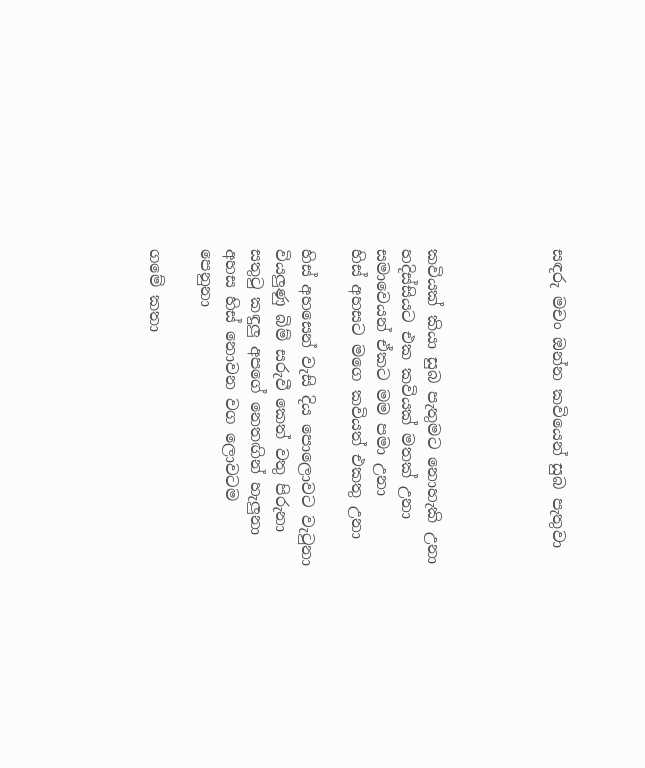සඳරු මචං ඔන්න කවියෙන් සුබ පැතුවා




කවියක් කියා සුබ පැතුමට නොහැකි උනා
හදිස්සියට එක කවියක් මතක් උනා
සමාවෙයන් ඒකට මම පමා උනා
හිස් අහසට මගෙ කවියත් එකතු උනා

හිස් අහසෙන් වැසි දිය පොලොවට වැටුනා
වියලුණු බිම් සරුවී කෙත් වතු පිරුනා
සතුටු කඳුලු අපගේ නෙතඟින් හැලුනා
අහස හිස් නොවන වග ලොවටම පෙනුනා

ගමේ කතා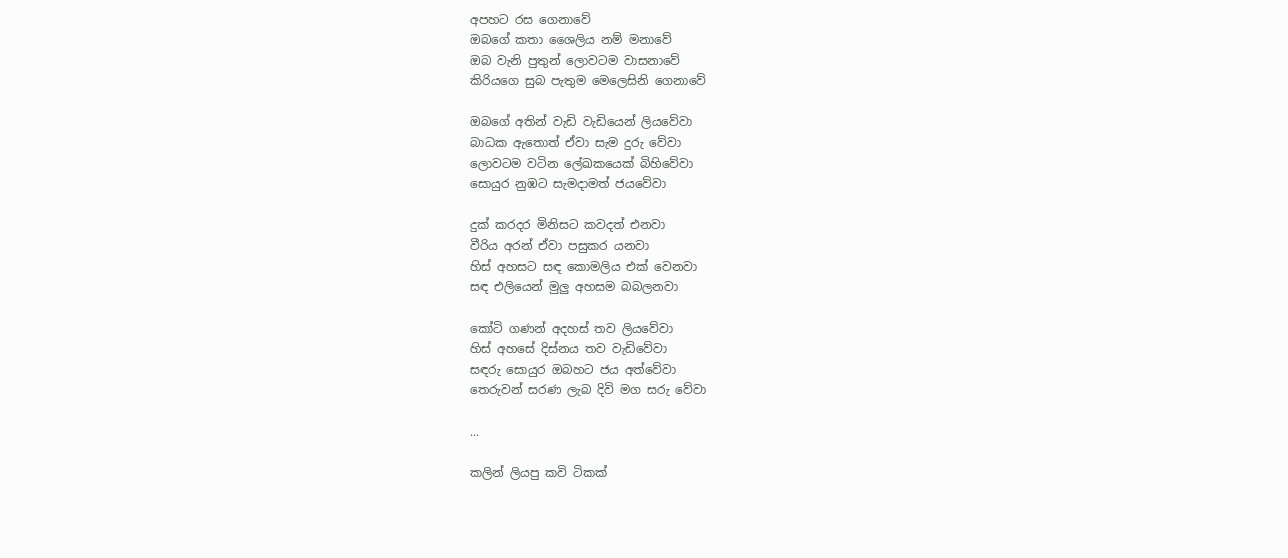අපහට රස ගෙනාවේ
ඔබගේ කතා ශෛලිය නම් මනාවේ
ඔබ වැනි පුතුන් ලොවටම වාසනාවේ
කිරියගෙ සුබ පැතුම මෙලෙසිනි ගෙනාවේ

ඔබගේ අතින් වැඩි වැඩියෙන් ලියවේවා
බාධක ඇතොත් ඒවා සැම දුරු වේවා
ලොවටම වටින ලේඛකයෙක් බිහිවේවා
සොයුර නුඹට සැමදාමත් ජයවේවා

දුක් කරදර මිනිසට කවදත් එනවා
වීරිය අරන් ඒවා පසුකර යනවා
හිස් අහසට සඳ කොමලිය එක් වෙනවා
සඳ එලියෙන් මුලු අහසම බබලනවා

කෝටි ගණන් අදහස් තව ලියවේවා
හිස් අහසේ දිස්නය තව වැඩිවේවා
සඳරු සොයුර ඔබහට ජය අත්වේවා
තෙරුවන් සරණ ලැබ දිවි මග සරු වේවා

...

කලින් ලියපු කවි ටිකක්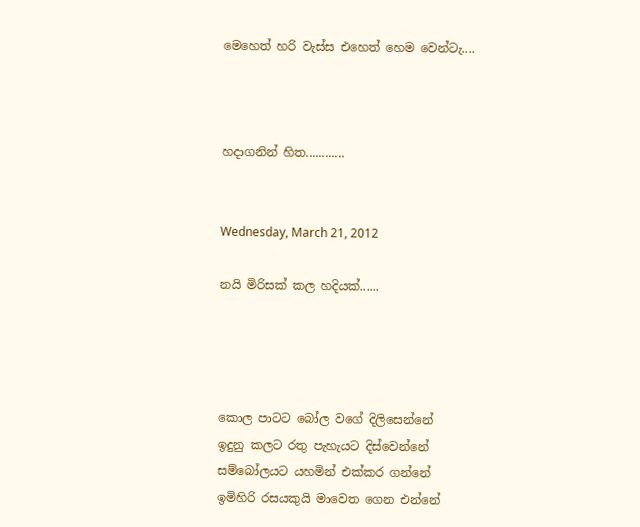මෙහෙත් හරි වැස්ස එහෙත් හෙම වෙන්ටැ....



හදාගනින් හිත............


Wednesday, March 21, 2012

නයි මිරිසක් කල හදියක්......




කොල පාටට බෝල වගේ දිලිසෙන්නේ
ඉදුනු කලට රතු පැහැයට දිස්වෙන්නේ
සම්බෝලයට යහමින් එක්කර ගන්නේ
ඉමිහිරි රසයකුයි මාවෙත ගෙන එන්නේ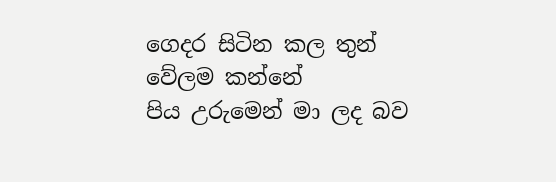ගෙදර සිටින කල තුන් වේලම කන්නේ
පිය උරුමෙන් මා ලද බව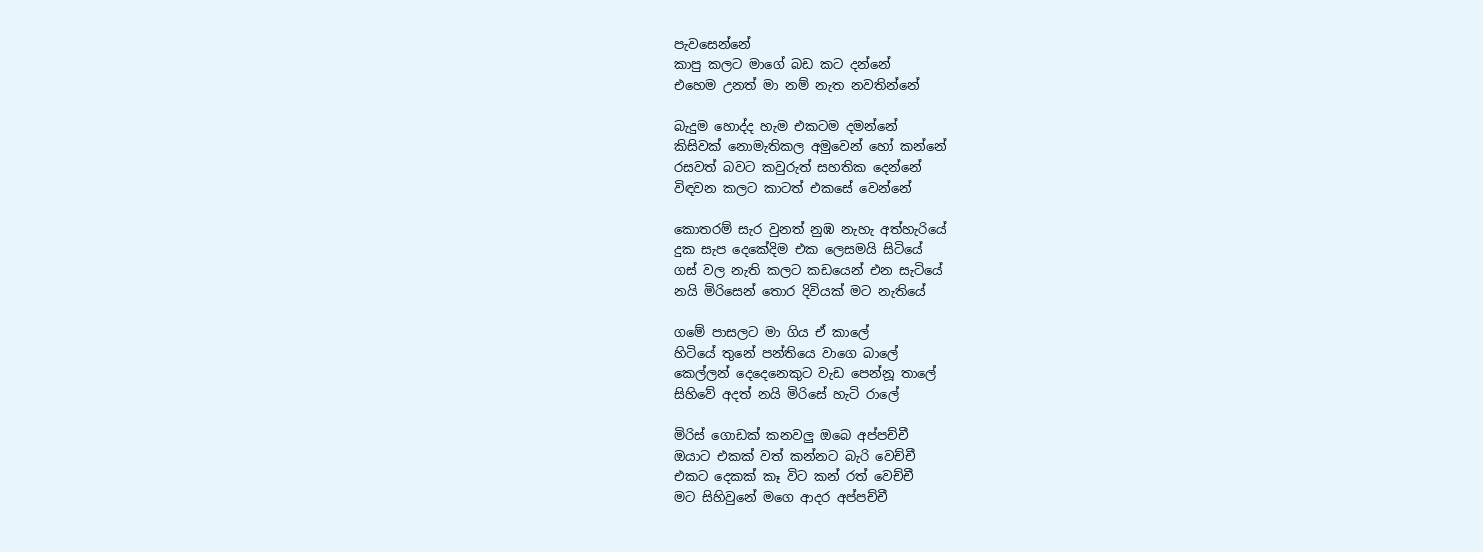පැවසෙන්නේ
කාපු කලට මාගේ බඩ කට දන්නේ
එහෙම උනත් මා නම් නැත නවතින්නේ

බැදුම හොද්ද හැම එකටම දමන්නේ
කිසිවක් නොමැතිකල අමුවෙන් හෝ කන්නේ
රසවත් බවට කවුරුත් සහතික දෙන්නේ
විඳවන කලට කාටත් එකසේ වෙන්නේ

කොතරම් සැර වුනත් නුඹ නැහැ අත්හැරියේ
දුක සැප දෙකේදිම එක ලෙසමයි සිටියේ
ගස් වල නැති කලට කඩයෙන් එන සැටියේ
නයි මිරිසෙන් තොර දිවියක් මට නැතියේ

ගමේ පාසලට මා ගිය ඒ කාලේ
හිටියේ තුනේ පන්තියෙ වාගෙ බාලේ
කෙල්ලන් දෙදෙනෙකුට වැඩ පෙන්නූ තාලේ
සිහිවේ අදත් නයි මිරිසේ හැටි රාලේ

මිරිස් ගොඩක් කනවලු ඔබෙ අප්පච්චී
ඔයාට එකක් වත් කන්නට බැරි වෙච්චී
එකට දෙකක් කෑ විට කන් රත් වෙච්චී
මට සිහිවුනේ මගෙ ආදර අප්පච්චී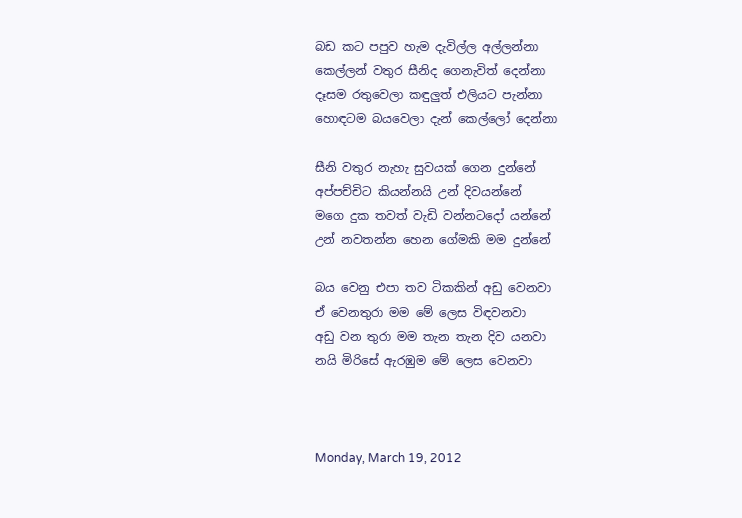බඩ කට පපුව හැම දැවිල්ල අල්ලන්නා
කෙල්ලන් වතුර සීනිද ගෙනැවිත් දෙන්නා
දෑසම රතුවෙලා කඳුලුත් එලියට පැන්නා
හොඳටම බයවෙලා දැන් කෙල්ලෝ දෙන්නා

සීනි වතුර නැහැ සුවයක් ගෙන දුන්නේ
අප්පච්චිට කියන්නයි උන් දිවයන්නේ
මගෙ දුක තවත් වැඩි වන්නටදෝ යන්නේ
උන් නවතන්න හෙන ගේමකි මම දුන්නේ

බය වෙනු එපා තව ටිකකින් අඩු වෙනවා
ඒ වෙනතුරා මම මේ ලෙස විඳවනවා
අඩු වන තුරා මම තැන තැන දිව යනවා
නයි මිරිසේ ඇරඹුම මේ ලෙස වෙනවා



Monday, March 19, 2012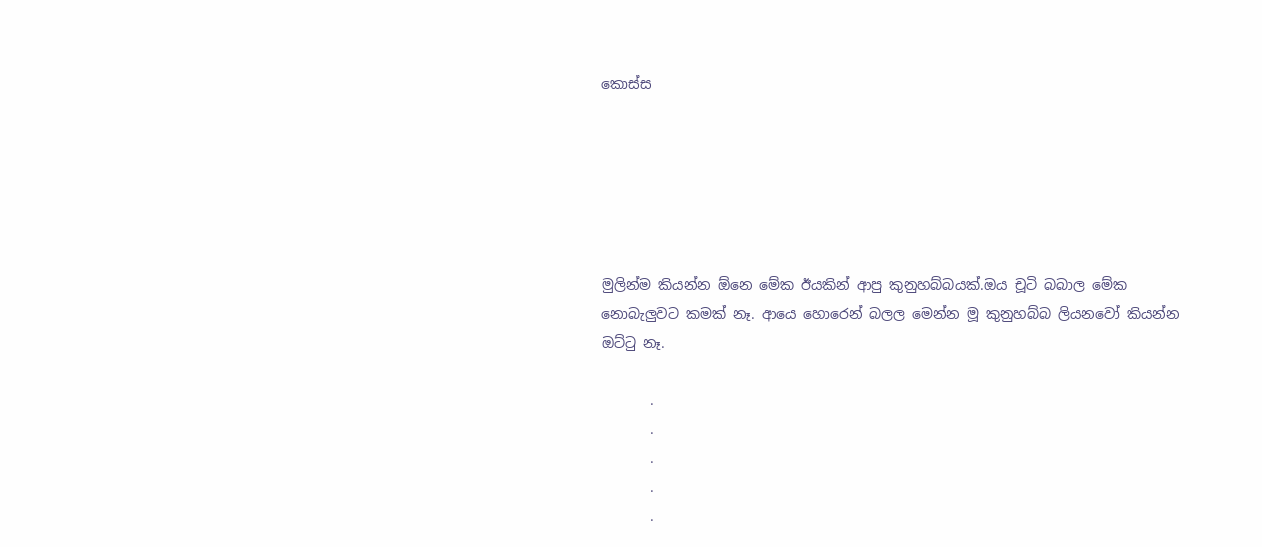කොස්ස






මුලින්ම කියන්න ඕනෙ මේක ඊයකින් ආපු කුනුහබ්බයක්.ඔය චූටි බබාල මේක නොබැලුවට කමක් නෑ. ආයෙ හොරෙන් බලල මෙන්න මූ කුනුහබ්බ ලියනවෝ කියන්න ඔට්ටු නෑ.

       .
       .
       .
       .
       .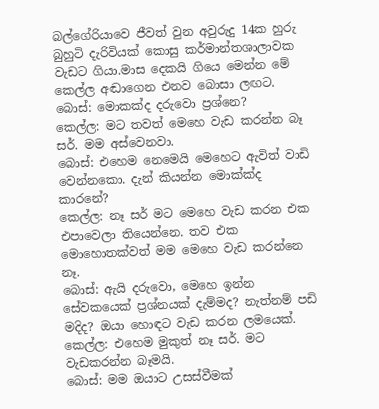බල්ගේරියාවෙ ජීවත් වුන අවුරුදු 14ක හුරු බුහුටි දැරිවියක් කොසු කර්මාන්තශාලාවක වැඩට ගියා.මාස දෙකයි ගියෙ මෙන්න මේ කෙල්ල අඬාගෙන එනව බොසා ලඟට.
බොස්: මොකක්ද දරුවො ප්‍රශ්නෙ?
කෙල්ල: මට තවත් මෙහෙ වැඩ කරන්න බෑ සර්. මම අස්වෙනවා.
බොස්: එහෙම නෙමෙයි මෙහෙට ඇවිත් වාඩි වෙන්නකො. දැන් කියන්න මොක්ක්ද කාරනේ?
කෙල්ල: නෑ සර් මට මෙහෙ වැඩ කරන එක එපාවෙලා තියෙන්නෙ. තව එක මොහොතක්වත් මම මෙහෙ වැඩ කරන්නෙ නෑ.
බොස්: ඇයි දරුවො, මෙහෙ ඉන්න සේවකයෙක් ප්‍රශ්නයක් දැම්මද? නැත්නම් පඩි මදිද? ඔයා හොඳට වැඩ කරන ලමයෙක්.
කෙල්ල: එහෙම මුකුත් නෑ සර්. මට වැඩකරන්න බෑමයි.
බොස්: මම ඔයාට උසස්වීමක්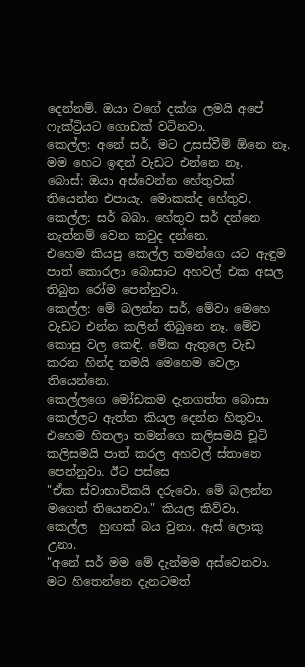දෙන්නම්. ඔයා වගේ දක්ශ ලමයි අපේ ෆැක්ට්‍රියට ගොඩක් වටිනවා.
කෙල්ල: අනේ සර්, මට උසස්වීම් ඕනෙ නෑ. මම හෙට ඉඳන් වැඩට එන්නෙ නෑ.
බොස්: ඔයා අස්වෙන්න හේතුවක් තියෙන්න එපායැ. මොකක්ද හේතුව.
කෙල්ල: සර් බබා. හේතුව සර් දන්නෙ නැත්නම් වෙන කවුද දන්නෙ.
එහෙම කියපු කෙල්ල තමන්ගෙ යට ඇඳුම පාත් කොරලා බොසාට අහවල් එක අසල තිබුන රෝම පෙන්නුවා.
කෙල්ල: මේ බලන්න සර්, මේවා මෙහෙ වැඩට එන්න කලින් තිබුනෙ නෑ. මේව කොසු වල කෙඳි. මේක ඇතුලෙ වැඩ කරන හින්ද තමයි මෙහෙම වෙලා තියෙන්නෙ.
කෙල්ලගෙ මෝඩකම දැනගත්ත බොසා කෙල්ලට ඇත්ත කියල දෙන්න හිතුවා.
එහෙම හිතලා තමන්ගෙ කලිසමයි චූටි කලිසමයි පාත් කරල අහවල් ස්තානෙ පෙන්නුවා. ඊට පස්සෙ
"ඒක ස්වාභාවිකයි දරුවො. මේ බලන්න මගෙත් තියෙනවා." කියල කිව්වා.
කෙල්ල  හුඟක් බය වුනා. ඇස් ලොකු උනා.
"අනේ සර් මම මේ දැන්මම අස්වෙනවා. මට හිතෙන්නෙ දැනටමත්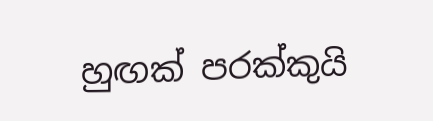හුඟක් පරක්කුයි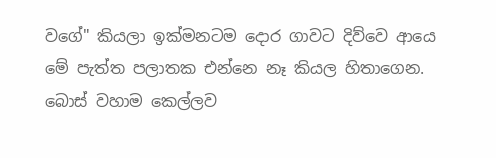වගේ" කියලා ඉක්මනටම දොර ගාවට දිව්වෙ ආයෙ මේ පැත්ත පලාතක එන්නෙ නෑ කියල හිතාගෙන.
බොස් වහාම කෙල්ලව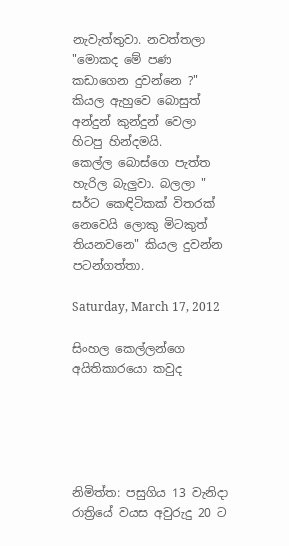නැවැත්තුවා. නවත්තලා "මොකද මේ පණ කඩාගෙන දුවන්නෙ ?" කියල ඇහුවෙ බොසුත් අන්දුන් කුන්දුන් වෙලා හිටපු හින්දමයි.
කෙල්ල බොස්ගෙ පැත්ත හැරිල බැලුවා. බලලා " සර්ට කෙඳිටිකක් විතරක් නෙවෙයි ලොකු මිටකුත් තියනවනෙ" කියල දුවන්න පටන්ගත්තා.

Saturday, March 17, 2012

සිංහල කෙල්ලන්ගෙ අයිතිකාරයො කවුද





නිමිත්ත: පසුගිය 13 වැනිදා රාත්‍රියේ වයස අවුරුදු 20 ට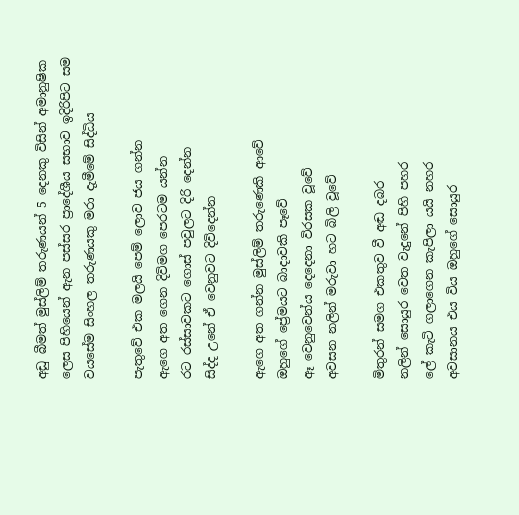අඩු බීමත් මුස්‌ලිම් තරුණයන් 5 දෙනකු විසින් අමානුෂික ලෙස පිහියෙන් ඇන පස්‌සර ප්‍රාදේශීය සභාව ඉදිරිපිට සම වයසේම සිංහල තරුණයකු මරා දැමීමේ සිද්ධිය

පැතුවේ එක මලයි පෙම් ලොව ජය ගන්න
ඇගෙ අත ගෙන දිවිමග පෙරටම යන්න
රට රස්සාවකට ගොස් පවුලට දිරි දෙන්න
සිද්ද උනේ ඒ වෙනුවට දිවිදෙන්න

ඇගෙ අත ගන්න මුස්ලිම් තරුණෙකි ආවේ
ඔහුගේ ප්‍රේමයට බාදාවකි පෑවේ
ඈ වෙනුවෙන්ය දෙදෙනා විරසක වූවේ
අවසන නලින් මරුවා හට බිලි වූවේ

මිතුරන් සමග එකතුව වී අඬ දබර
නලින් සොයුර වෙත වැදුනේ පිහි පහර
ලේ කැටි ගලාගෙන කැපිලා යයි නහර
අවසානය එය විය ඔහුගේ සොයුර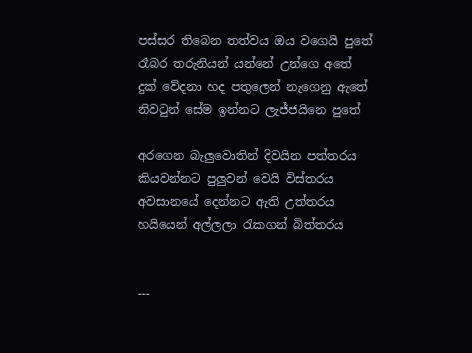පස්සර තිබෙන තත්වය ඔය වගෙයි පුතේ
රෑබර තරුනියන් යන්නේ උන්ගෙ අතේ
දුක් වේදනා හද පතුලෙන් නැගෙනු ඇතේ
නිවටුන් සේම ඉන්නට ලැජ්ජයිනෙ පුතේ

අරගෙන බැලුවොතින් දිවයින පත්තරය
කියවන්නට පුලුවන් වෙයි විස්තරය
අවසානයේ දෙන්නට ඇති උත්තරය
හයියෙන් අල්ලලා රැකගන් බිත්තරය


---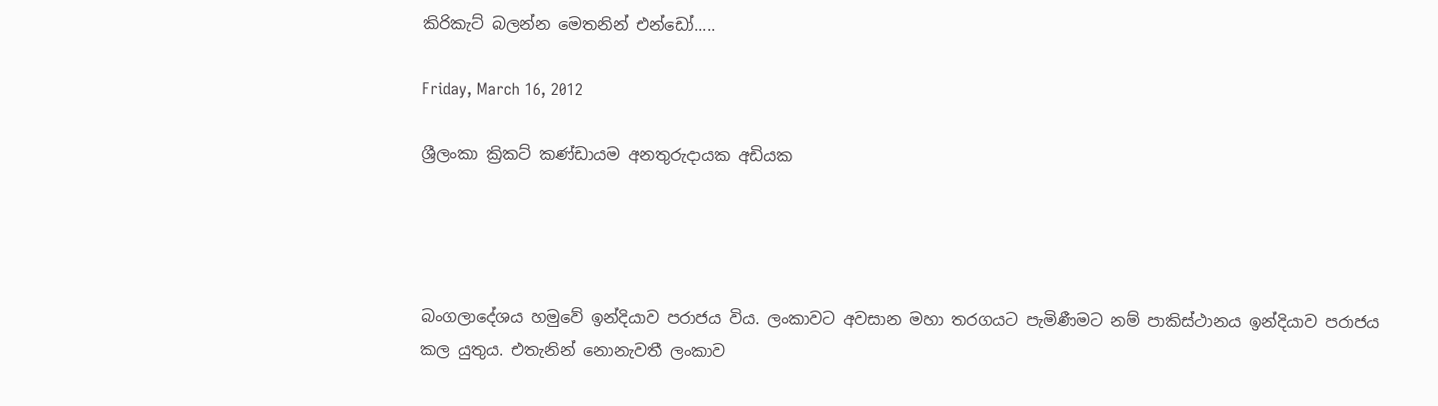කිරිකැට් බලන්න මෙතනින් එන්ඩෝ.....

Friday, March 16, 2012

ශ්‍රීලංකා ක්‍රිකට් කණ්ඩායම අනතුරුදායක අඩියක




බංගලාදේශය හමුවේ ඉන්දියාව පරාජය විය. ලංකාවට අවසාන මහා තරගයට පැමිණීමට නම් පාකිස්ථානය ඉන්දියාව පරාජය කල යුතුය. එතැනින් නොනැවතී ලංකාව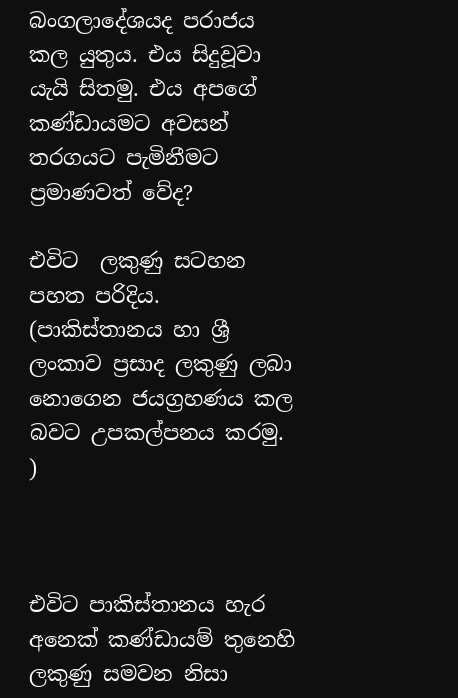බංගලාදේශයද පරාජය කල යුතුය. එය සිදුවූවා යැයි සිතමු. එය අපගේ කණ්ඩායමට අවසන් තරගයට පැමිනීමට ප්‍රමාණවත් වේද?

එවිට  ලකුණු සටහන පහත පරිදිය.
(පාකිස්තානය හා ශ්‍රී ලංකාව ප්‍රසාද ලකුණු ලබා නොගෙන ජයග්‍රහණය කල බවට උපකල්පනය කරමු. )



එවිට පාකිස්තානය හැර අනෙක් කණ්ඩායම් තුනෙහි ලකුණු සමවන නිසා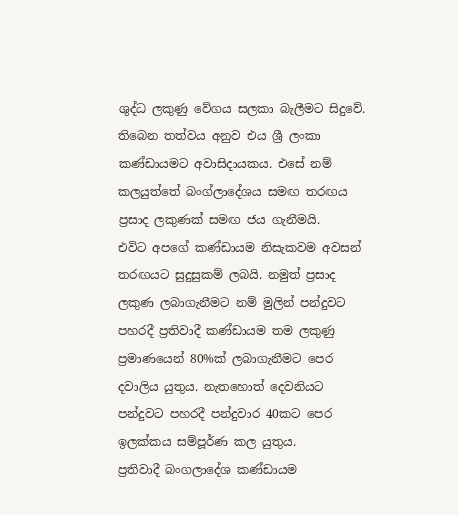ශුද්ධ ලකුණු වේගය සලකා බැලීමට සිදුවේ. තිබෙන තත්වය අනුව එය ශ්‍රී ලංකා කණ්ඩායමට අවාසිදායකය. එසේ නම් කලයුත්තේ බංග්ලාදේශය සමඟ තරඟය ප්‍රසාද ලකුණක් සමඟ ජය ගැනීමයි.
එවිට අපගේ කණ්ඩායම නිසැකවම අවසන් තරඟයට සුදුසුකම් ලබයි. නමුත් ප්‍රසාද ලකුණ ලබාගැනීමට නම් මුලින් පන්දුවට පහරදී ප්‍රතිවාදී කණ්ඩායම තම ලකුණු ප්‍රමාණයෙන් 80%ක් ලබාගැනීමට පෙර දවාලිය යුතුය. නැතහොත් දෙවනියට පන්දුවට පහරදී පන්දුවාර 40කට පෙර ඉලක්කය සම්පූර්ණ කල යුතුය.
ප්‍රතිවාදී බංගලාදේශ කණ්ඩායම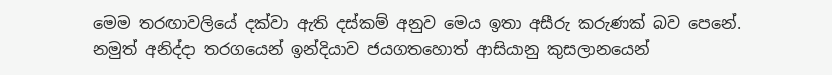මෙම තරඟාවලියේ දක්වා ඇති දස්කම් අනුව මෙය ඉතා අසීරු කරුණක් බව පෙනේ. නමුත් අනිද්දා තරගයෙන් ඉන්දියාව ජයගතහොත් ආසියානු කුසලානයෙන්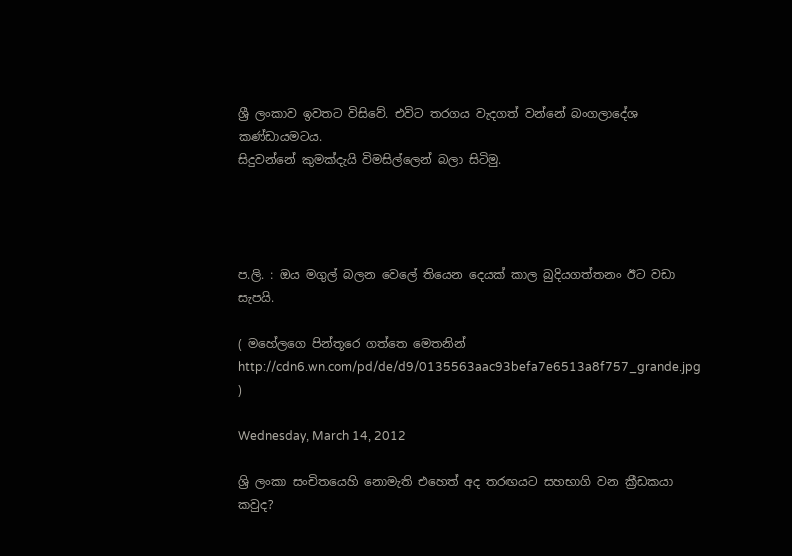ශ්‍රී ලංකාව ඉවතට විසිවේ. එවිට තරගය වැදගත් වන්නේ බංගලාදේශ කණ්ඩායමටය.
සිදුවන්නේ කුමක්දැයි විමසිල්ලෙන් බලා සිටිමු.




ප.ලි. : ඔය මගුල් බලන වෙලේ තියෙන දෙයක් කාල බුදියගත්තනං ඊට වඩා සැපයි.

( මහේලගෙ පින්තූරෙ ගත්තෙ මෙතනින්  http://cdn6.wn.com/pd/de/d9/0135563aac93befa7e6513a8f757_grande.jpg )

Wednesday, March 14, 2012

ශ්‍රි ලංකා සංචිතයෙහි නොමැති එහෙත් අද තරඟයට සහභාගි වන ක්‍රීඩකයා කවුද?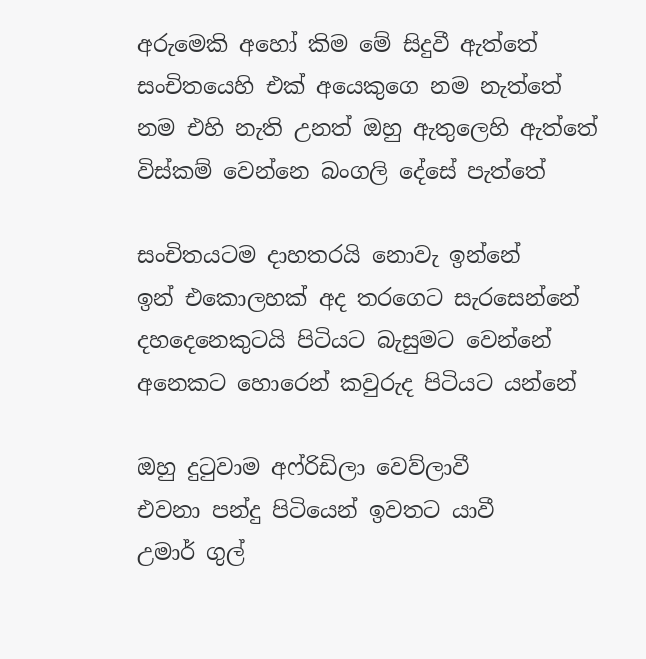අරුමෙකි අහෝ කිම මේ සිදුවී ඇත්තේ
සංචිතයෙහි එක් අයෙකුගෙ නම නැත්තේ
නම එහි නැති උනත් ඔහු ඇතුලෙහි ඇත්තේ
විස්කම් වෙන්නෙ බංගලි දේසේ පැත්තේ

සංචිතයටම දාහතරයි නොවැ ඉන්නේ
ඉන් එකොලහක් අද තරගෙට සැරසෙන්නේ
දහදෙනෙකුටයි පිටියට බැසුමට වෙන්නේ
අනෙකට හොරෙන් කවුරුද පිටියට යන්නේ

ඔහු දුටුවාම අෆ්රිඩිලා වෙව්ලාවී
එවනා පන්දු පිටියෙන් ඉවතට යාවී
උමාර් ගුල්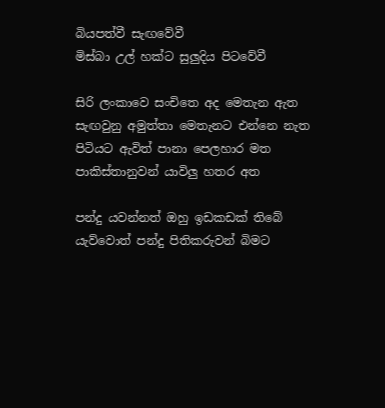බියපත්වී සැඟවේවී
මිස්බා උල් හක්ට සුලුදිය පිටවේවී

සිරි ලංකාවෙ සංචිතෙ අද මෙතැන ඇත
සැඟවුනු අමුත්තා මෙතැනට එන්නෙ නැත
පිටියට ඇවිත් පානා පෙලහාර මත
පාකිස්තානුවන් යාවිලු හතර අත

පන්දු යවන්නත් ඔහු ඉඩකඩක් තිබේ
යැව්වොත් පන්දු පිතිකරුවන් බිමට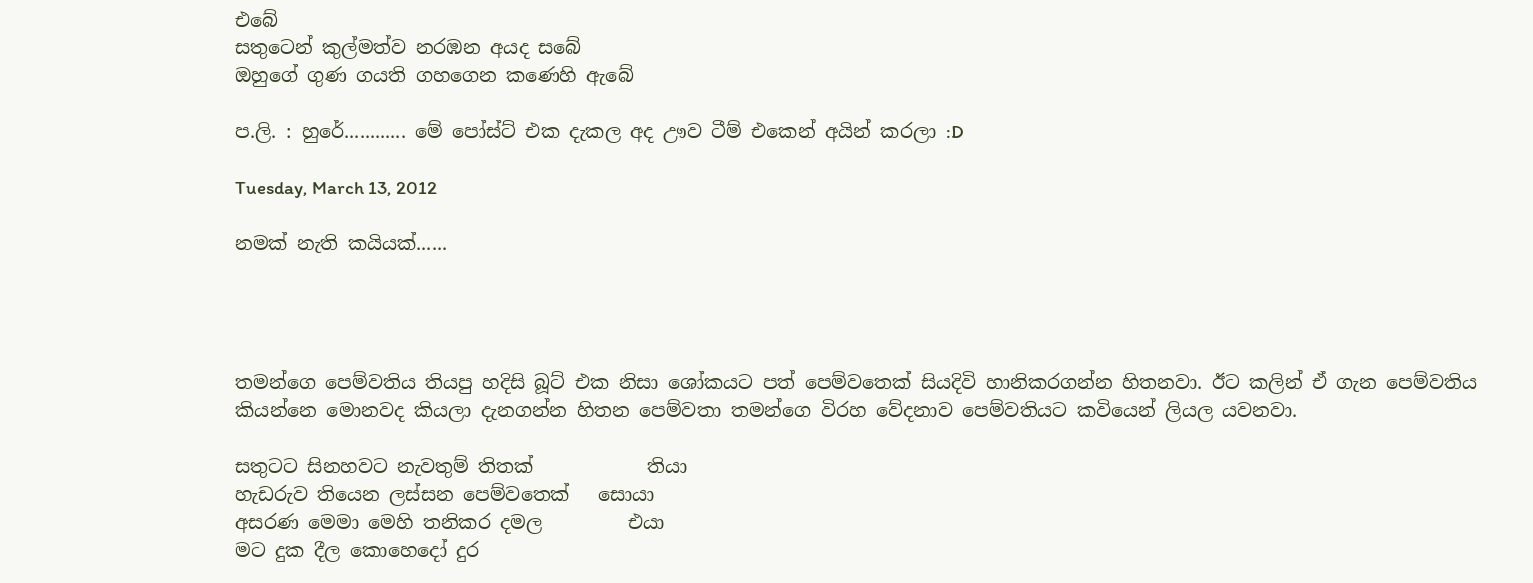එබේ
සතුටෙන් කුල්මත්ව නරඹන අයද සබේ
ඔහුගේ ගුණ ගයති ගහගෙන කණෙහි ඇබේ

ප.ලි. : හුරේ............ මේ පෝස්ට් එක දැකල අද ඌව ටීම් එකෙන් අයින් කරලා :D

Tuesday, March 13, 2012

නමක් නැති කයියක්......




තමන්ගෙ පෙම්වතිය තියපු හදිසි බූට් එක නිසා ශෝකයට පත් පෙම්වතෙක් සියදිවි හානිකරගන්න හිතනවා. ඊට කලින් ඒ ගැන පෙම්වතිය කියන්නෙ මොනවද කියලා දැනගන්න හිතන පෙම්වතා තමන්ගෙ විරහ වේදනාව පෙම්වතියට කවියෙන් ලියල යවනවා.

සතුටට සිනහවට නැවතුම් තිතක්            තියා
හැඩරුව තියෙන ලස්සන පෙම්වතෙක්   සොයා
අසරණ මෙමා මෙහි තනිකර දමල         එයා
මට දුක දීල කොහෙදෝ දුර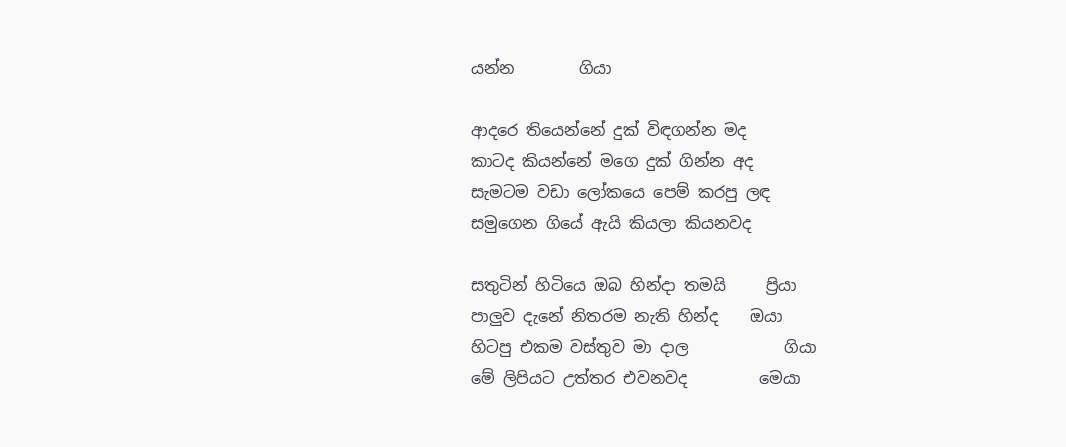යන්න        ගියා

ආදරෙ තියෙන්නේ දුක් විඳගන්න මද
කාටද කියන්නේ මගෙ දුක් ගින්න අද
සැමටම වඩා ලෝකයෙ පෙම් කරපු ලඳ
සමුගෙන ගියේ ඇයි කියලා කියනවද

සතුටින් හිටියෙ ඔබ හින්දා තමයි     ප්‍රියා
පාලුව දැනේ නිතරම නැති හින්ද    ඔයා
හිටපු එකම වස්තුව මා දාල            ගියා
මේ ලිපියට උත්තර එවනවද         මෙයා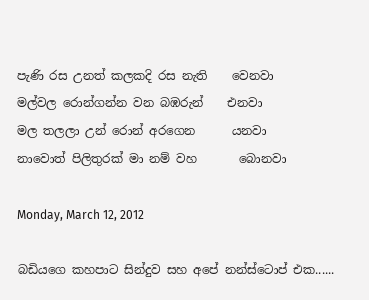පැණි රස උනත් කලකදි රස නැති    වෙනවා
මල්වල රොන්ගන්න වන බඹරුන්    එනවා
මල තලලා උන් රොන් අරගෙන      යනවා
නාවොත් පිලිතුරක් මා නම් වහ       බොනවා

Monday, March 12, 2012

බඩියගෙ කහපාට සින්දුව සහ අපේ නන්ස්ටොප් එක......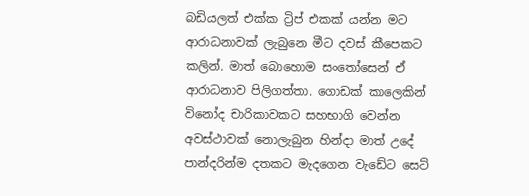බඩියලත් එක්ක ට්‍රිප් එකක් යන්න මට ආරාධනාවක් ලැබුනෙ මීට දවස් කීපෙකට කලින්. මාත් බොහොම සංතෝසෙන් ඒ ආරාධනාව පිලිගත්තා. ගොඩක් කාලෙකින් විනෝද චාරිකාවකට සහභාගි වෙන්න අවස්ථාවක් නොලැබුන හින්දා මාත් උදේ පාන්දරින්ම දතකට මැදගෙන වැඩේට සෙට්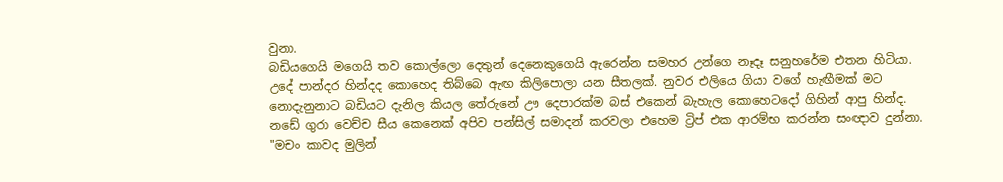වුනා.
බඩියගෙයි මගෙයි තව කොල්ලො දෙතුන් දෙනෙකුගෙයි ඇරෙන්න සමහර උන්ගෙ නෑදෑ සනුහරේම එතන හිටියා.
උදේ පාන්දර හින්දද කොහෙද තිබ්බෙ ඇඟ කිලිපොලා යන සීතලක්. නුවර එලියෙ ගියා වගේ හැඟීමක් මට නොදැනුනාට බඩියට දැනිල කියල තේරුනේ ඌ දෙපාරක්ම බස් එකෙන් බැහැල කොහෙටදෝ ගිහින් ආපු හින්ද.
නඩේ ගුරා වෙච්ච සීය කෙනෙක් අපිව පන්සිල් සමාදන් කරවලා එහෙම ට්‍රිප් එක ආරම්භ කරන්න සංඥාව දුන්නා.
"මචං කාවද මුලින්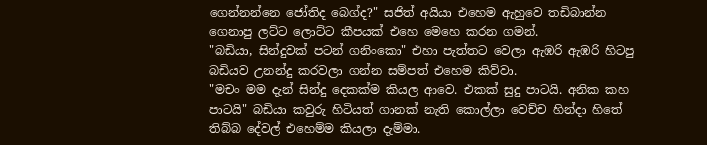ගෙන්නන්නෙ ජෝතිද බෙග්ද?" සජිත් අයියා එහෙම ඇහුවෙ තඩිබාන්න ගෙනාපු ලට්ට ලොට්ට කීපයක් එහෙ මෙහෙ කරන ගමන්.
"බඩියා, සින්දුවක් පටන් ගනිංකො" එහා පැත්තට වෙලා ඇඹරි ඇඹරි හිටපු බඩියව උනන්දු කරවලා ගන්න සම්පත් එහෙම කිව්වා.
"මචං මම දැන් සින්දු දෙකක්ම කියල ආවෙ. එකක් සුදු පාටයි. අනික කහ පාටයි" බඩියා කවුරු හිටියත් ගානක් නැති කොල්ලා වෙච්ච හින්දා හිතේ තිබ්බ දේවල් එහෙම්ම කියලා දැම්මා.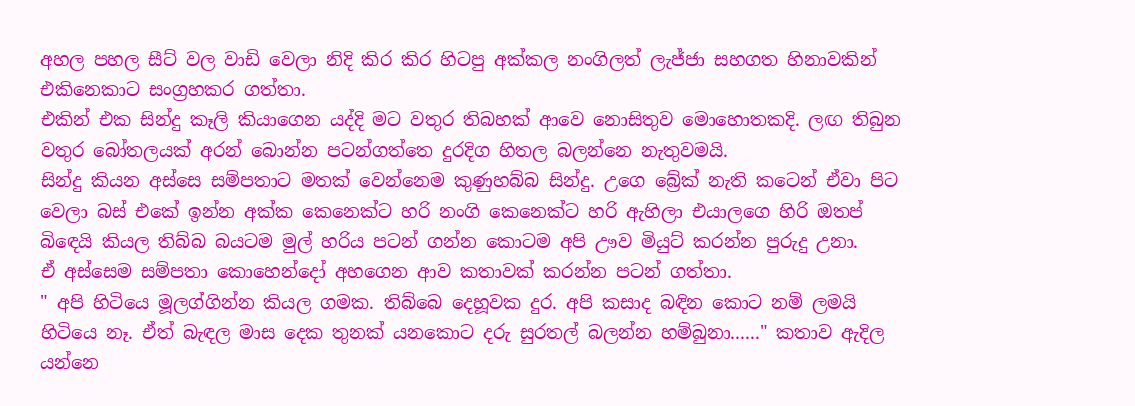අහල පහල සීට් වල වාඩි වෙලා නිදි කිර කිර හිටපු අක්කල නංගිලත් ලැජ්ජා සහගත හිනාවකින් එකිනෙකාට සංග්‍රහකර ගත්තා.
එකින් එක සින්දු කෑලි කියාගෙන යද්දි මට වතුර තිබහක් ආවෙ නොසිතුව මොහොතකදි. ලඟ තිබුන වතුර බෝතලයක් අරන් බොන්න පටන්ගත්තෙ දුරදිග හිතල බලන්නෙ නැතුවමයි.
සින්දු කියන අස්සෙ සම්පතාට මතක් වෙන්නෙම කුණුහබ්බ සින්දු. උගෙ බ්‍රේක් නැති කටෙන් ඒවා පිට වෙලා බස් එකේ ඉන්න අක්ක කෙනෙක්ට හරි නංගි කෙනෙක්ට හරි ඇහිලා එයාලගෙ හිරි ඔතප් බිඳෙයි කියල තිබ්බ බයටම මුල් හරිය පටන් ගන්න කොටම අපි ඌව මියුට් කරන්න පුරුදු උනා.
ඒ අස්සෙම සම්පතා කොහෙන්දෝ අහගෙන ආව කතාවක් කරන්න පටන් ගත්තා.
" අපි හිටියෙ මූලග්ගින්න කියල ගමක. තිබ්බෙ දෙහූවක දුර. අපි කසාද බඳින කොට නම් ලමයි හිටියෙ නෑ. ඒත් බැඳල මාස දෙක තුනක් යනකොට දරු සුරතල් බලන්න හම්බුනා......" කතාව ඇදිල යන්නෙ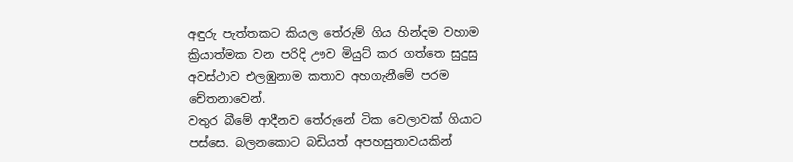අඳුරු පැත්තකට කියල තේරුම් ගිය හින්දම වහාම ක්‍රියාත්මක වන පරිදි ඌව මියුට් කර ගත්තෙ සුදුසු අවස්ථාව එලඹුනාම කතාව අහගැනීමේ පරම චේතනාවෙන්.
වතුර බීමේ ආදීනව තේරුනේ ටික වෙලාවක් ගියාට පස්සෙ. බලනකොට බඩියත් අපහසුතාවයකින්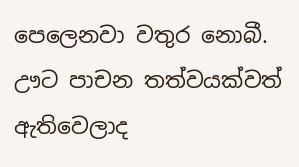පෙලෙනවා වතුර නොබී.
ඌට පාචන තත්වයක්වත් ඇතිවෙලාද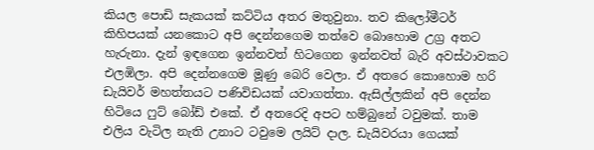කියල පොඩි සැකයක් කට්ටිය අතර මතුවුනා. තව කිලෝමීටර් කිහිපයක් යනකොට අපි දෙන්නගෙම තත්වෙ බොහොම උග්‍ර අතට හැරුනා. දැන් ඉඳගෙන ඉන්නවත් හිටගෙන ඉන්නවත් බැරි අවස්ථාවකට එලඹිලා. අපි දෙන්නගෙම මූණු බෙරි වෙලා. ඒ අතරෙ කොහොම හරි ඩැයිවර් මහත්තයට පණිවිඩයක් යවාගත්තා. ඇසිල්ලකින් අපි දෙන්න හිටියෙ ෆුට් බෝඩ් එකේ. ඒ අතරෙදි අපට හම්බුනේ ටවුමක්. තාම එලිය වැටිල නැති උනාට ටවුමෙ ලයිට් දාල. ඩැයිවරයා ගෙයක්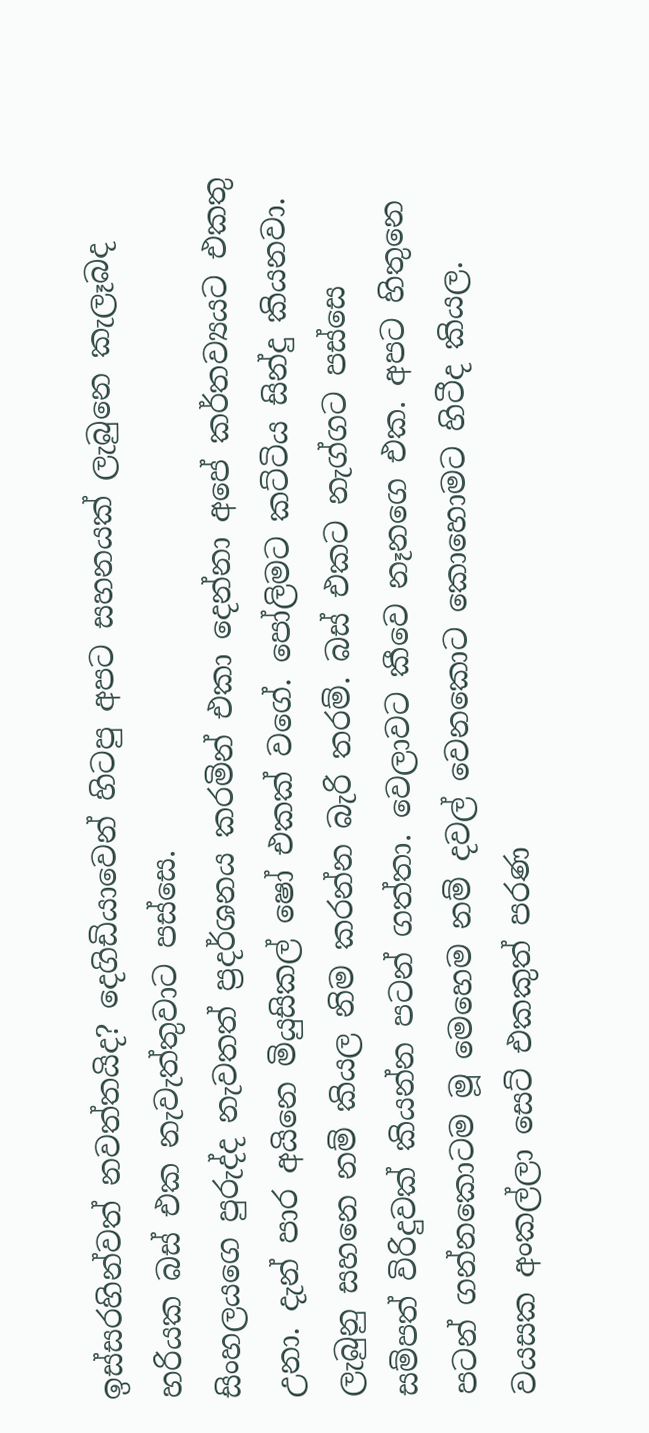ඉස්සරහින්වත් නවත්තයිද? දෙගිඩියාවෙන් හිටපු අපට සහනයක් ලැබුනෙ කැලෑබද හරියක බස් එක නැවැත්තුවාට පස්සෙ.
සිංහලයගෙ පුරුද්ද නැවතත් ප්‍රදර්ශනය කරමින් එකා දෙන්නා අපේ කර්තව්‍යයට එකතු උනා. දැන් පාර අයිනෙ මියුසිකල් ෂෝ එකක් වගේ. පෝලිමට කට්ටිය සින්දු කියනවා.
ලැබුනු සහනෙ නම් කියල නිම කරන්න බැරි තරම්. බස් එකට නැග්ගට පස්සෙ සම්පත් විරිදුවක් කියන්න පටන් ගත්තා. වෙලාවට කීවෙ නෑනගෙ එක. අපට හිතුනෙ පටන් ගන්නකොටම මූ මෙහෙම නම් දවල් වෙනකොට කොහොමට හිටීද කියල.
වයසක අංකල්ලා සෙට් එකකුත් පරණ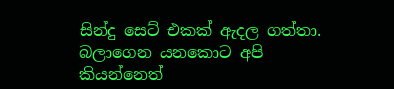සින්දු සෙට් එකක් ඇදල ගත්තා. බලාගෙන යනකොට අපි කියන්නෙත්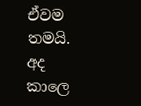ඒවම තමයි. අද කාලෙ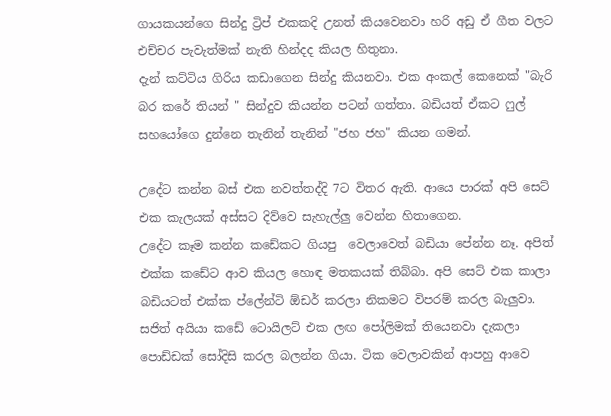ගායකයන්ගෙ සින්දු ට්‍රිප් එකකදි උනත් කියවෙනවා හරි අඩු ඒ ගීත වලට එච්චර පැවැත්මක් නැති හින්දද කියල හිතුනා.
දැන් කට්ටිය ගිරිය කඩාගෙන සින්දු කියනවා. එක අංකල් කෙනෙක් "බැරි බර කරේ තියන් " සින්දුව කියන්න පටන් ගත්තා. බඩියත් ඒකට ෆුල් සහයෝගෙ දුන්නෙ තැනින් තැනින් "ජහ ජහ" කියන ගමන්.

උදේට කන්න බස් එක නවත්තද්දි 7ට විතර ඇති. ආයෙ පාරක් අපි සෙට් එක කැලයක් අස්සට දිව්වෙ සැහැල්ලු වෙන්න හිතාගෙන.
උදේට කෑම කන්න කඩේකට ගියපු  වෙලාවෙත් බඩියා පේන්න නෑ. අපිත් එක්ක කඩේට ආව කියල හොඳ මතකයක් තිබ්බා. අපි සෙට් එක කාලා බඩියටත් එක්ක ප්ලේන්ටි ඕඩර් කරලා නිකමට විපරම් කරල බැලුවා. සජිත් අයියා කඩේ ටොයිලට් එක ලඟ පෝලිමක් තියෙනවා දැකලා පොඩ්ඩක් සෝදිසි කරල බලන්න ගියා. ටික වෙලාවකින් ආපහු ආවෙ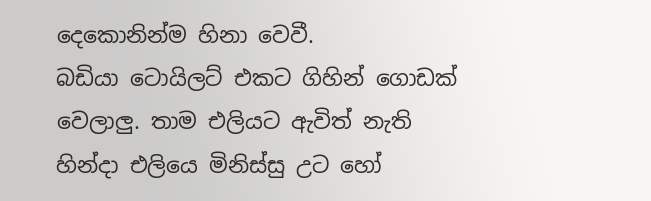දෙකොනින්ම හිනා වෙවී.
බඩියා ටොයිලට් එකට ගිහින් ගොඩක් වෙලාලු. තාම එලියට ඇවිත් නැති හින්දා එලියෙ මිනිස්සු උට හෝ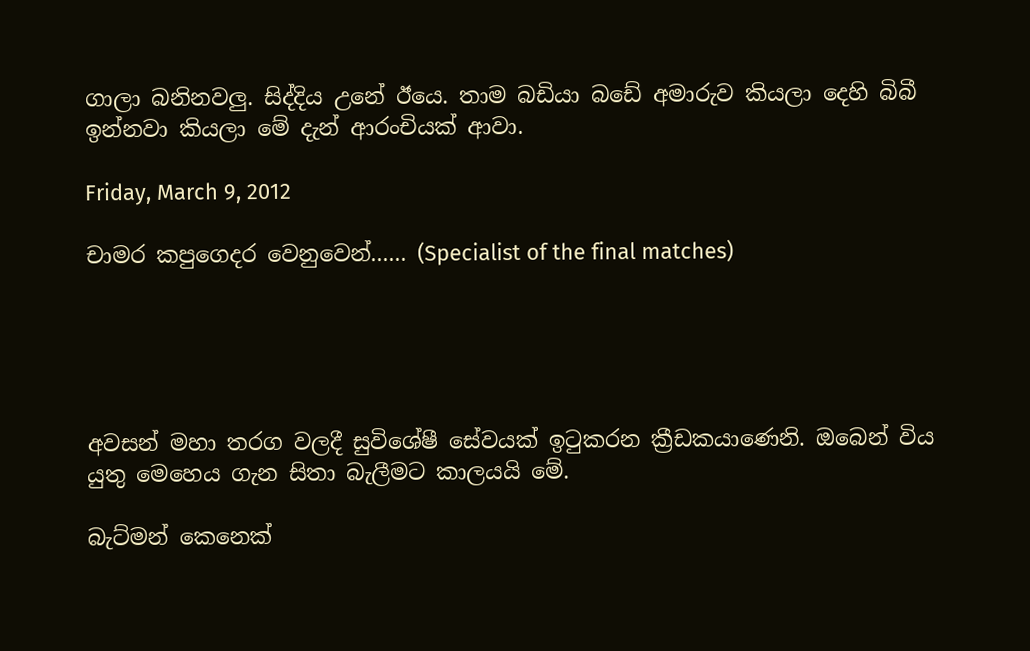ගාලා බනිනවලු. සිද්දිය උනේ ඊයෙ. තාම බඩියා බඩේ අමාරුව කියලා දෙහි බිබී ඉන්නවා කියලා මේ දැන් ආරංචියක් ආවා.

Friday, March 9, 2012

චාමර කපුගෙදර වෙනුවෙන්...... (Specialist of the final matches)





අවසන් මහා තරග වලදී සුවිශේෂී සේවයක් ඉටුකරන ක්‍රීඩකයාණෙනි. ඔබෙන් විය යුතු මෙහෙය ගැන සිතා බැලීමට කාලයයි මේ.

බැට්මන් කෙනෙක්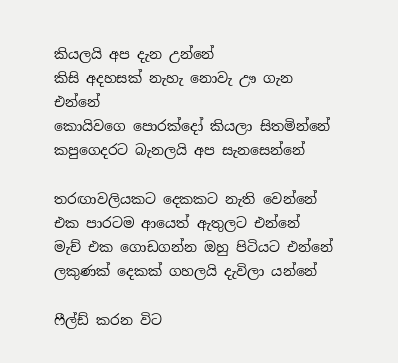කියලයි අප දැන උන්නේ
කිසි අදහසක් නැහැ නොවැ ඌ ගැන එන්නේ
කොයිවගෙ පොරක්දෝ කියලා සිතමින්නේ
කපුගෙදරට බැනලයි අප සැනසෙන්නේ

තරඟාවලියකට දෙකකට නැති වෙන්නේ
එක පාරටම ආයෙත් ඇතුලට එන්නේ
මැච් එක ගොඩගන්න ඔහු පිටියට එන්නේ
ලකුණක් දෙකක් ගහලයි දැවිලා යන්නේ

ෆීල්ඩ් කරන විට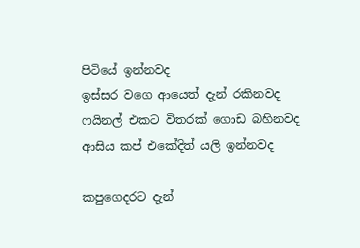පිටියේ ඉන්නවද
ඉස්සර වගෙ ආයෙත් දැන් රකිනවද
ෆයිනල් එකට විතරක් ගොඩ බහිනවද
ආසිය කප් එකේදිත් යලි ඉන්නවද

කපුගෙදරට දැන්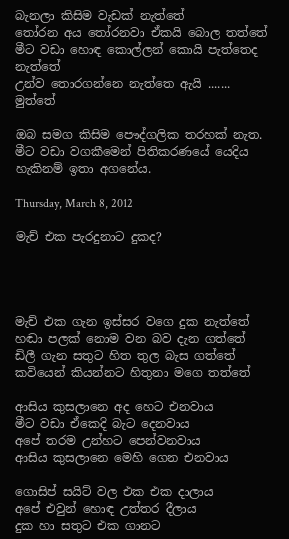බැනලා කිසිම වැඩක් නැත්තේ
තෝරන අය තෝරනවා ඒකයි බොල තත්තේ
මීට වඩා හොඳ කොල්ලන් කොයි පැත්තෙද නැත්තේ
උන්ව තොරගන්නෙ නැත්තෙ ඇයි ....... මුත්තේ

ඔබ සමග කිසිම පෞද්ගලික තරහක් නැත. මීට වඩා වගකීමෙන් පිතිකරණයේ යෙදිය හැකිනම් ඉතා අගනේය.

Thursday, March 8, 2012

මැච් එක පැරදුනාට දුකද?




මැච් එක ගැන ඉස්සර වගෙ දුක නැත්තේ
හඬා පලක් නොම වන බව දැන ගත්තේ
ඩිලී ගැන සතුට හිත තුල බැස ගත්තේ
කවියෙන් කියන්නට හිතුනා මගෙ තත්තේ

ආසිය කුසලානෙ අද හෙට එනවාය
මීට වඩා ඒකෙදි බැට දෙනවාය
අපේ තරම උන්හට පෙන්වනවාය
ආසිය කුසලානෙ මෙහි ගෙන එනවාය

ගොසිප් සයිට් වල එක එක දාලාය
අපේ එවුන් හොඳ උත්තර දීලාය
දුක හා සතුට එක ගානට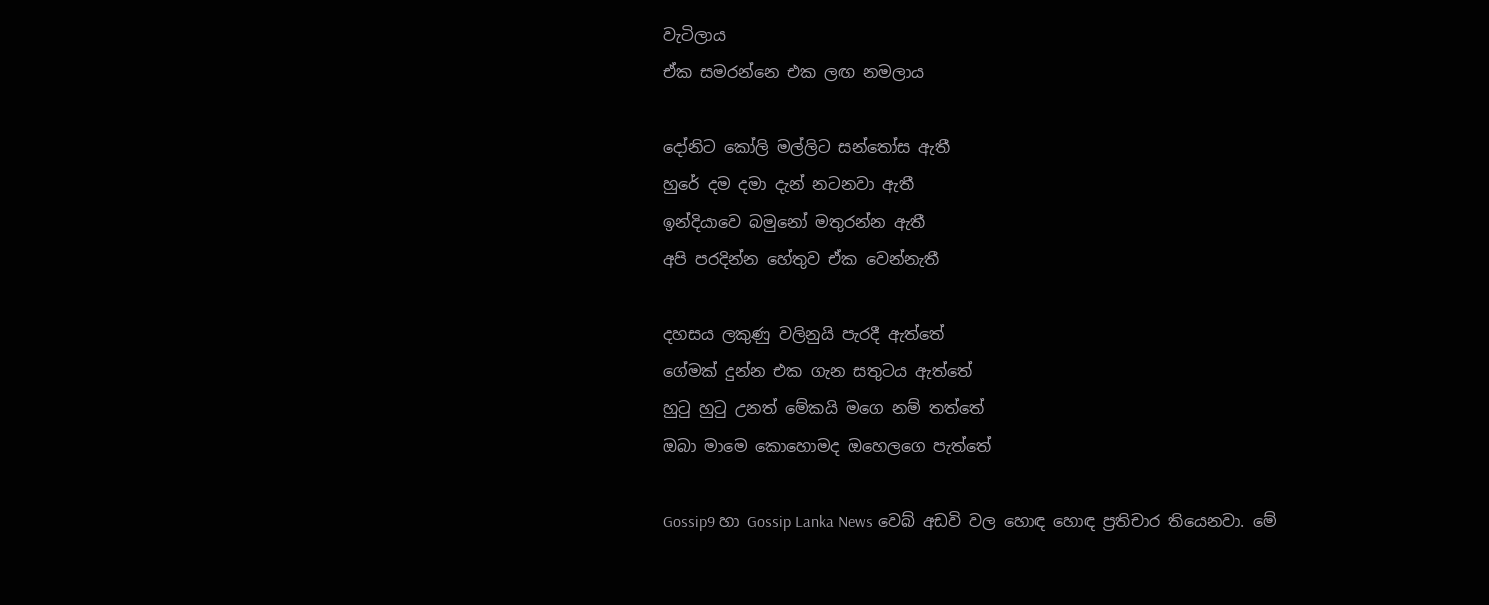වැටිලාය
ඒක සමරන්නෙ එක ලඟ නමලාය

දෝනිට කෝලි මල්ලිට සන්තෝස ඇතී
හුරේ දම දමා දැන් නටනවා ඇතී
ඉන්දියාවෙ බමුනෝ මතුරන්න ඇතී
අපි පරදින්න හේතුව ඒක වෙන්නැතී

දහසය ලකුණු වලිනුයි පැරදී ඇත්තේ
ගේමක් දුන්න එක ගැන සතුටය ඇත්තේ
හුටු හුටු උනත් මේකයි මගෙ නම් තත්තේ
ඔබා මාමෙ කොහොමද ඔහෙලගෙ පැත්තේ

Gossip9 හා Gossip Lanka News වෙබ් අඩවි වල හොඳ හොඳ ප්‍රතිචාර තියෙනවා. මේ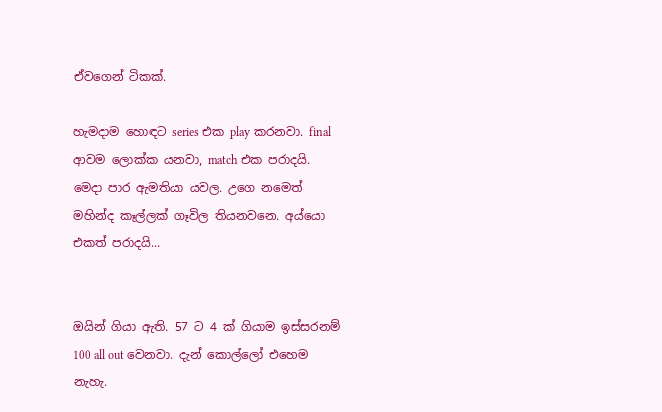ඒවගෙන් ටිකක්.

හැමදාම හොඳට series එක play කරනවා. final ආවම ලොක්ක යනවා, match එක පරාදයි. මෙදා පාර ඇමතියා යවල. උගෙ නමෙත් මහින්ද කෑල්ලක් ගෑවිල තියනවනෙ. අය්යො එකත් පරාදයි...


ඔයින් ගියා ඇති. 57 ට 4 ක් ගියාම ඉස්සරනම් 100 all out වෙනවා. දැන් කොල්ලෝ එහෙම නැහැ.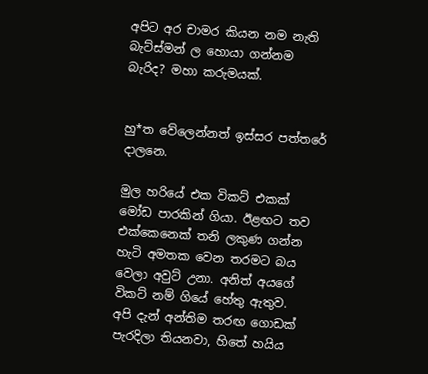අපිට අර චාමර කියන නම නැති බැට්ස්මන් ල හොයා ගන්නම බැරිද? මහා කරුමයක්.


හු*ත වේලෙන්නත් ඉස්සර පත්තරේ දාලනෙ.

මුල හරියේ එක විකට් එකක් මෝඩ පාරකින් ගියා. ඊළඟට තව එක්කෙනෙක් තනි ලකුණ ගන්න හැටි අමතක වෙන තරමට බය වෙලා අවුට් උනා. අනිත් අයගේ විකට් නම් ගියේ හේතු ඇතුව.
අපි දැන් අන්තිම තරඟ ගොඩක් පැරදිලා තියනවා, හිතේ හයිය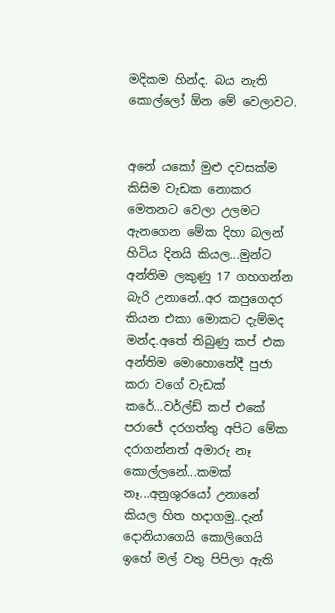මදිකම හින්ද. බය නැති කොල්ලෝ ඕන මේ වෙලාවට.


අනේ යකෝ මුළු දවසක්ම කිසිම වැඩක නොකර මෙතනට වෙලා උලමට ඇනගෙන මේක දිහා බලන් හිටිය දිනයි කියල...මුන්ට අන්තිම ලකුණු 17 ගහගන්න බැරි උනානේ..අර කපුගෙදර කියන එකා මොකට දැම්මද මන්ද.අතේ තිබුණු කප් එක අන්තිම මොහොතේදී පුජා කරා වගේ වැඩක් කරේ...වර්ල්ඩ් කප් එකේ පරාජේ දරගත්තු අපිට මේක දරාගන්නත් අමාරු නෑ කොල්ලනේ...කමක් නෑ...අනුශුරයෝ උනානේ කියල හිත හදාගමු..දැන් දොනියාගෙයි කොලිගෙයි ඉහේ මල් වතු පිපිලා ඇති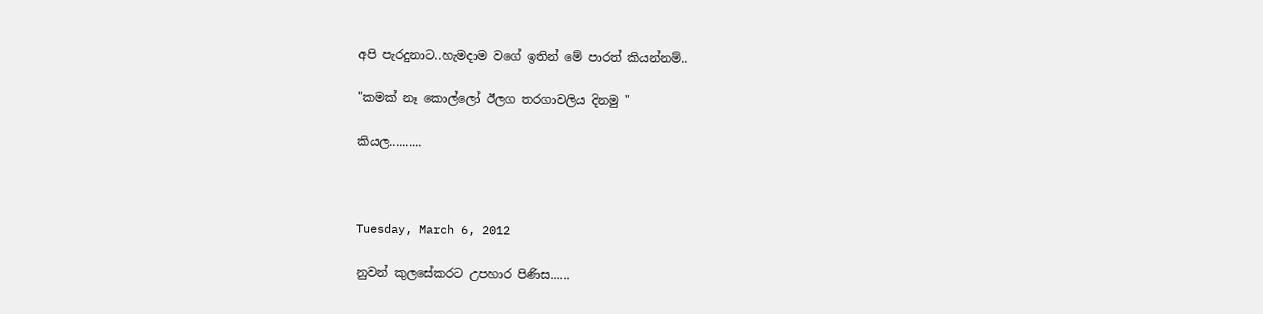අපි පැරදුනාට..හැමදාම වගේ ඉතින් මේ පාරත් කියන්නම්..

"කමක් නෑ කොල්ලෝ ඊලග තරගාවලිය දිනමු "

කියල..........



Tuesday, March 6, 2012

නුවන් කුලසේකරට උපහාර පිණිස......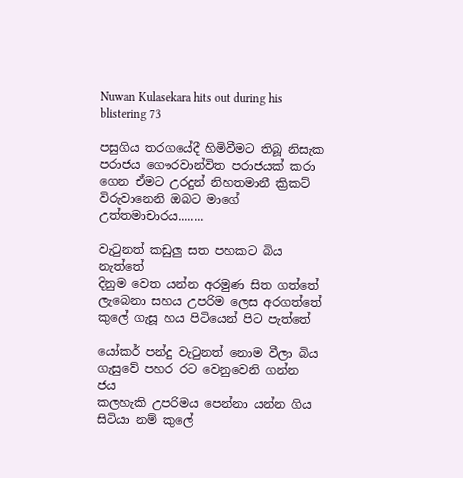Nuwan Kulasekara hits out during his blistering 73

පසුගිය තරගයේදී හිමිවීමට තිබූ නිසැක පරාජය ගෞරවාන්විත පරාජයක් කරා ගෙන ඒමට උරදුන් නිහතමානී ක්‍රිකට් විරුවානෙනි ඔබට මාගේ උත්තමාචාරය........

වැටුනත් කඩුලු සත පහකට බිය නැත්තේ
දිනුම වෙත යන්න අරමුණ සිත ගත්තේ
ලැබෙනා සහය උපරිම ලෙස අරගත්තේ
කුලේ ගැසූ හය පිටියෙන් පිට පැත්තේ

යෝකර් පන්දු වැටුනත් නොම වීලා බිය
ගැසුවේ පහර රට වෙනුවෙනි ගන්න ජය
කලහැකි උපරිමය පෙන්නා යන්න ගිය
සිටියා නම් කුලේ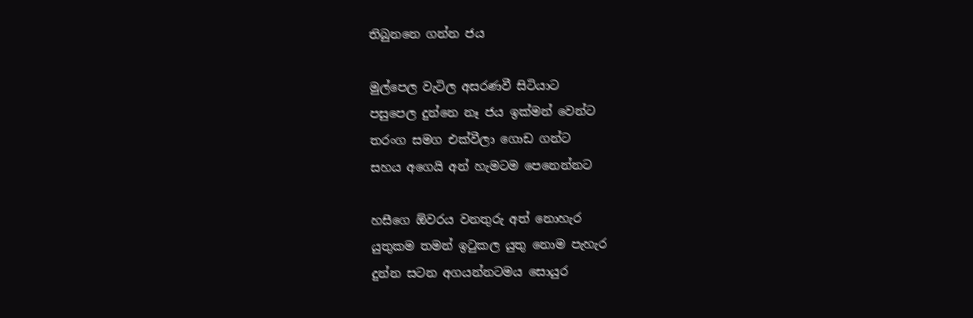තිබුනනෙ ගන්න ජය

මුල්පෙල වැටිල අසරණවී සිටියාට
පසුපෙල දුන්නෙ නෑ ජය ඉක්මන් වෙන්ට
තරංග සමග එක්වීලා ගොඩ ගන්ට
සහය අගෙයි අන් හැමටම පෙනෙන්නට

හසීගෙ ඕවරය වනතුරු අත් නොහැර
යුතුකම තමන් ඉටුකල යුතු නොම පැහැර
දුන්න සටන අගයන්නටමය සොයුර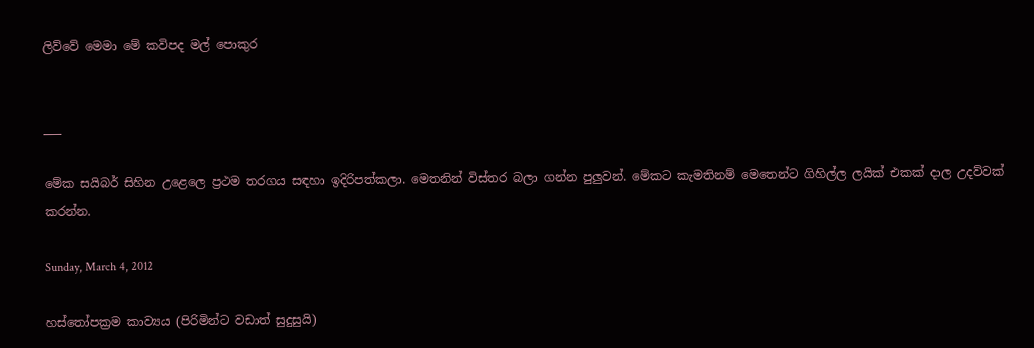ලිව්වේ මෙමා මේ කවිපද මල් පොකුර


___

මේක සයිබර් සිහින උළෙලෙ ප්‍රථම තරගය සඳහා ඉදිරිපත්කලා. මෙතනින් විස්තර බලා ගන්න පුලුවන්. මේකට කැමතිනම් මෙතෙන්ට ගිහිල්ල ලයික් එකක් දාල උදව්වක් කරන්න.

Sunday, March 4, 2012

හස්තෝපක්‍රම කාව්‍යය (පිරිමින්ට වඩාත් සුදුසුයි)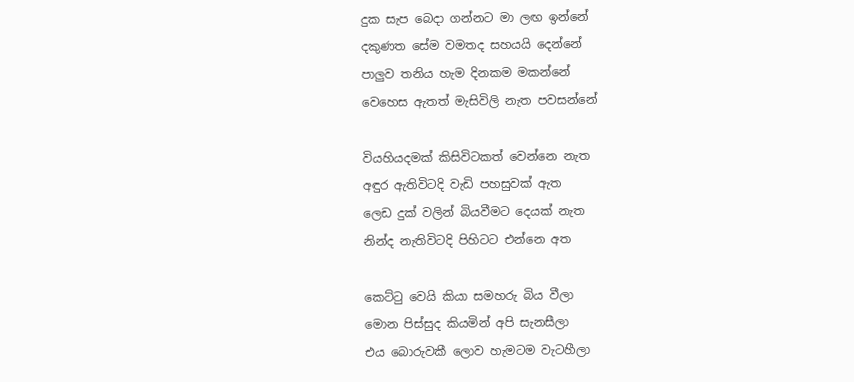දුක සැප බෙදා ගන්නට මා ලඟ ඉන්නේ
දකුණත සේම වමතද සහයයි දෙන්නේ
පාලුව තනිය හැම දිනකම මකන්නේ
වෙහෙස ඇතත් මැසිවිලි නැත පවසන්නේ

වියහියදමක් කිසිවිටකත් වෙන්නෙ නැත
අඳුර ඇතිවිටදි වැඩි පහසුවක් ඇත
ලෙඩ දුක් වලින් බියවීමට දෙයක් නැත
නින්ද නැතිවිටදි පිහිටට එන්නෙ අත

කෙට්ටු වෙයි කියා සමහරු බිය වීලා
මොන පිස්සුද කියමින් අපි සැනසීලා
එය බොරුවකී ලොව හැමටම වැටහීලා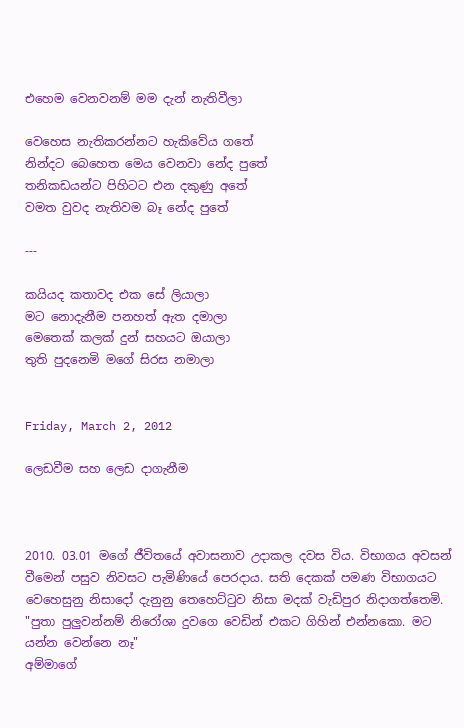එහෙම වෙනවනම් මම දැන් නැතිවීලා

වෙහෙස නැතිකරන්නට හැකිවේය ගතේ
නින්දට බෙහෙත මෙය වෙනවා නේද පුතේ
තනිකඩයන්ට පිහිටට එන දකුණු අතේ
වමත වුවද නැතිවම බෑ නේද පුතේ

---

කයියද කතාවද එක සේ ලියාලා
මට නොදැනීම පනහත් ඇත දමාලා
මෙතෙක් කලක් දුන් සහයට ඔයාලා
තුති පුදනෙමි මගේ සිරස නමාලා


Friday, March 2, 2012

ලෙඩවීම සහ ලෙඩ දාගැනීම



2010. 03.01 මගේ ජීවිතයේ අවාසනාව උදාකල දවස විය. විභාගය අවසන් වීමෙන් පසුව නිවසට පැමිණියේ පෙරදාය. සති දෙකක් පමණ විභාගයට වෙහෙසුනු නිසාදෝ දැනුනු තෙහෙට්ටුව නිසා මදක් වැඩිපුර නිදාගත්තෙමි.
"පුතා පුලුවන්නම් නිරෝශා දුවගෙ වෙඩින් එකට ගිහින් එන්නකො. මට යන්න වෙන්නෙ නෑ"
අම්මාගේ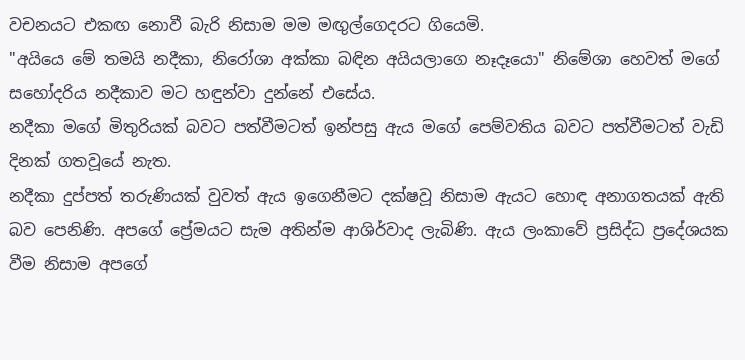වචනයට එකඟ නොවී බැරි නිසාම මම මඟුල්ගෙදරට ගියෙමි.
"අයියෙ මේ තමයි නදීකා, නිරෝශා අක්කා බඳින අයියලාගෙ නෑදෑයො" නිමේශා හෙවත් මගේ සහෝදරිය නදීකාව මට හඳුන්වා දුන්නේ එසේය.
නදීකා මගේ මිතුරියක් බවට පත්වීමටත් ඉන්පසු ඇය මගේ පෙම්වතිය බවට පත්වීමටත් වැඩි දිනක් ගතවූයේ නැත.
නදීකා දුප්පත් තරුණියක් වුවත් ඇය ඉගෙනීමට දක්ෂවූ නිසාම ඇයට හොඳ අනාගතයක් ඇති බව පෙනිණි. අපගේ ප්‍රේමයට සැම අතින්ම ආශිර්වාද ලැබිණි. ඇය ලංකාවේ ප්‍රසිද්ධ ප්‍රදේශයක වීම නිසාම අපගේ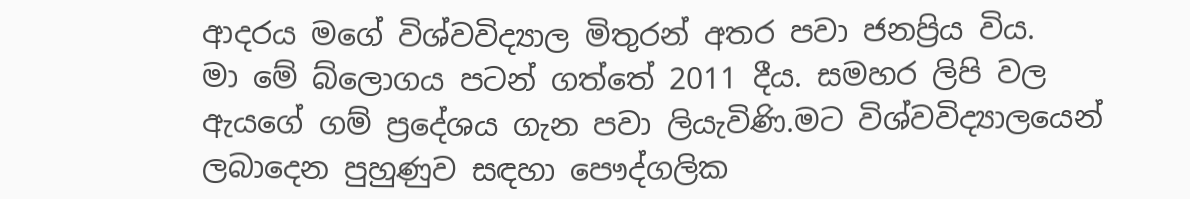ආදරය මගේ විශ්වවිද්‍යාල මිතුරන් අතර පවා ජනප්‍රිය විය.
මා මේ බ්ලොගය පටන් ගත්තේ 2011 දීය. සමහර ලිපි වල ඇයගේ ගම් ප්‍රදේශය ගැන පවා ලියැවිණි.මට විශ්වවිද්‍යාලයෙන් ලබාදෙන පුහුණුව සඳහා පෞද්ගලික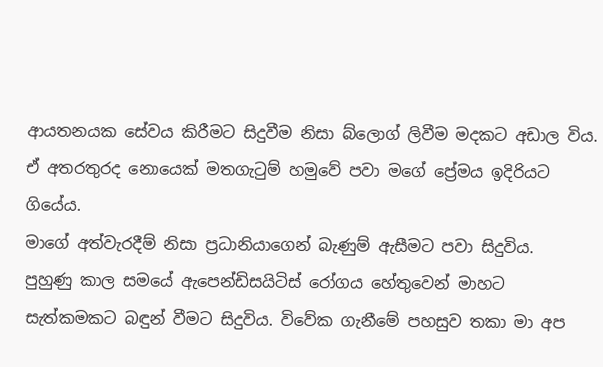ආයතනයක සේවය කිරීමට සිදුවීම නිසා බ්ලොග් ලිවීම මදකට අඩාල විය.
ඒ අතරතුරද නොයෙක් මතගැටුම් හමුවේ පවා මගේ ප්‍රේමය ඉදිරියට ගියේය.
මාගේ අත්වැරදීම් නිසා ප්‍රධානියාගෙන් බැණුම් ඇසීමට පවා සිදුවිය.
පුහුණු කාල සමයේ ඇපෙන්ඩිසයිටිස් රෝගය හේතුවෙන් මාහට සැත්කමකට බඳුන් වීමට සිදුවිය. විවේක ගැනීමේ පහසුව තකා මා අප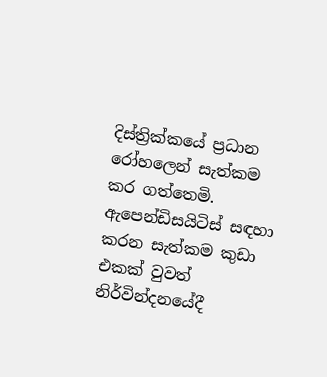දිස්ත්‍රික්කයේ ප්‍රධාන රෝහලෙන් සැත්කම කර ගත්තෙමි.
ඇපෙන්ඩිසයිටිස් සඳහා කරන සැත්කම කුඩා එකක් වුවත් නිර්වින්දනයේදී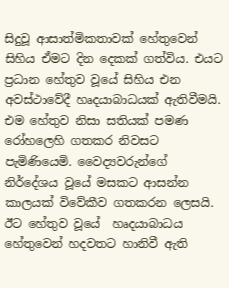සිදුවූ ආසාත්මිකතාවක් හේතුවෙන් සිහිය ඒමට දින දෙකක් ගත්විය. එයට ප්‍රධාන හේතුව වූයේ සිහිය එන අවස්ථාවේදී හෘදයාබාධයක් ඇතිවීමයි.
එම හේතුව නිසා සතියක් පමණ රෝහලෙහි ගතකර නිවසට පැමිණියෙමි. වෛද්‍යවරුන්ගේ නිර්දේශය වූයේ මසකට ආසන්න කාලයක් විවේකීව ගතකරන ලෙසයි. ඊට හේතුව වූයේ  හෘදයාබාධය හේතුවෙන් හදවතට හානිවී ඇති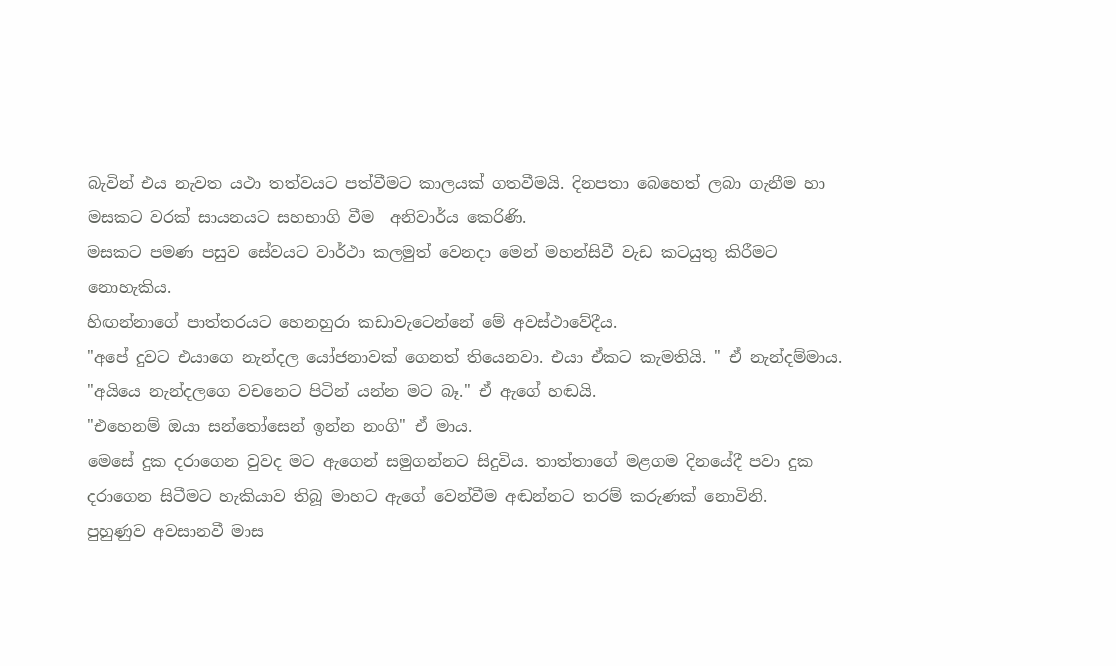බැවින් එය නැවත යථා තත්වයට පත්වීමට කාලයක් ගතවීමයි. දිනපතා බෙහෙත් ලබා ගැනීම හා මසකට වරක් සායනයට සහභාගි වීම  අනිවාර්ය කෙරිණි.
මසකට පමණ පසුව සේවයට වාර්ථා කලමුත් වෙනදා මෙන් මහන්සිවී වැඩ කටයුතු කිරීමට නොහැකිය.
හිඟන්නාගේ පාත්තරයට හෙනහුරා කඩාවැටෙන්නේ මේ අවස්ථාවේදීය.
"අපේ දුවට එයාගෙ නැන්දල යෝජනාවක් ගෙනත් තියෙනවා. එයා ඒකට කැමතියි. " ඒ නැන්දම්මාය.
"අයියෙ නැන්දලගෙ වචනෙට පිටින් යන්න මට බෑ." ඒ ඇගේ හඬයි.
"එහෙනම් ඔයා සන්තෝසෙන් ඉන්න නංගි" ඒ මාය.
මෙසේ දුක දරාගෙන වුවද මට ඇගෙන් සමුගන්නට සිදුවිය. තාත්තාගේ මළගම දිනයේදී පවා දුක දරාගෙන සිටීමට හැකියාව තිබූ මාහට ඇගේ වෙන්වීම අඬන්නට තරම් කරුණක් නොවිනි.
පුහුණුව අවසානවී මාස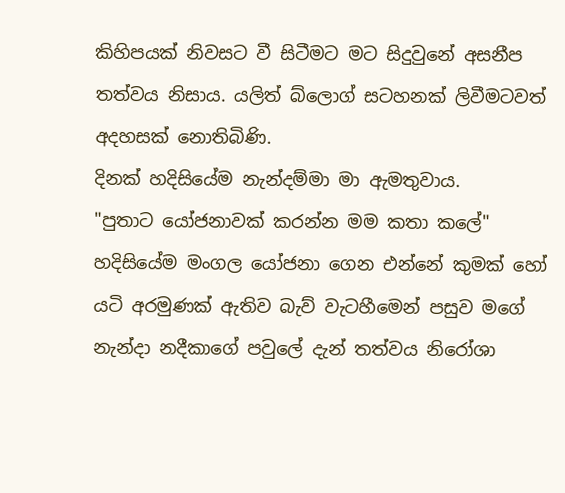කිහිපයක් නිවසට වී සිටීමට මට සිදුවුනේ අසනීප තත්වය නිසාය. යලිත් බ්ලොග් සටහනක් ලිවීමටවත් අදහසක් නොතිබිණි.
දිනක් හදිසියේම නැන්දම්මා මා ඇමතුවාය.
"පුතාට යෝජනාවක් කරන්න මම කතා කලේ"
හදිසියේම මංගල යෝජනා ගෙන එන්නේ කුමක් හෝ යටි අරමුණක් ඇතිව බැව් වැටහීමෙන් පසුව මගේ නැන්දා නදීකාගේ පවුලේ දැන් තත්වය නිරෝශා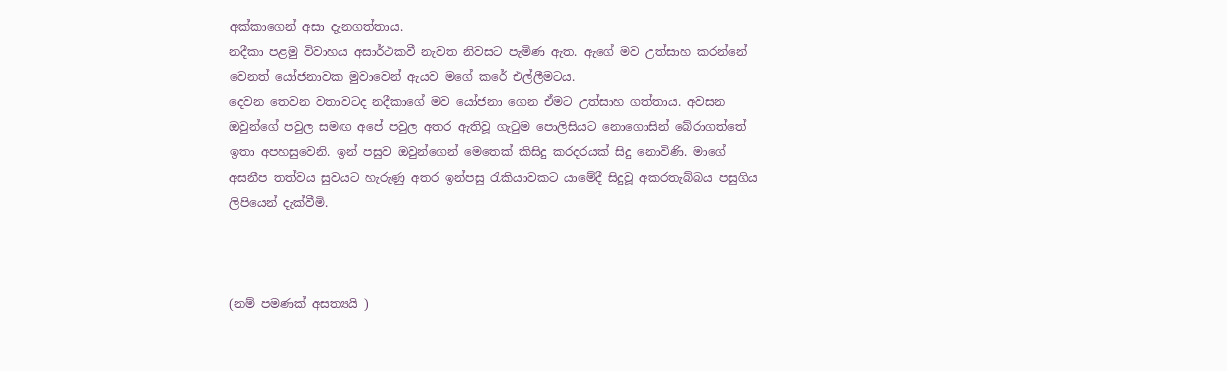අක්කාගෙන් අසා දැනගත්තාය.
නදීකා පළමු විවාහය අසාර්ථකවී නැවත නිවසට පැමිණ ඇත. ඇගේ මව උත්සාහ කරන්නේ වෙනත් යෝජනාවක මුවාවෙන් ඇයව මගේ කරේ එල්ලීමටය.
දෙවන තෙවන වතාවටද නදීකාගේ මව යෝජනා ගෙන ඒමට උත්සාහ ගත්තාය. අවසන ඔවුන්ගේ පවුල සමඟ අපේ පවුල අතර ඇතිවූ ගැටුම පොලිසියට නොගොසින් බේරාගත්තේ ඉතා අපහසුවෙනි. ඉන් පසුව ඔවුන්ගෙන් මෙතෙක් කිසිදු කරදරයක් සිදු නොවිණි. මාගේ අසනීප තත්වය සුවයට හැරුණු අතර ඉන්පසු රැකියාවකට යාමේදී සිදුවූ අකරතැබ්බය පසුගිය ලිපියෙන් දැක්වීමි.



(නම් පමණක් අසත්‍යයි )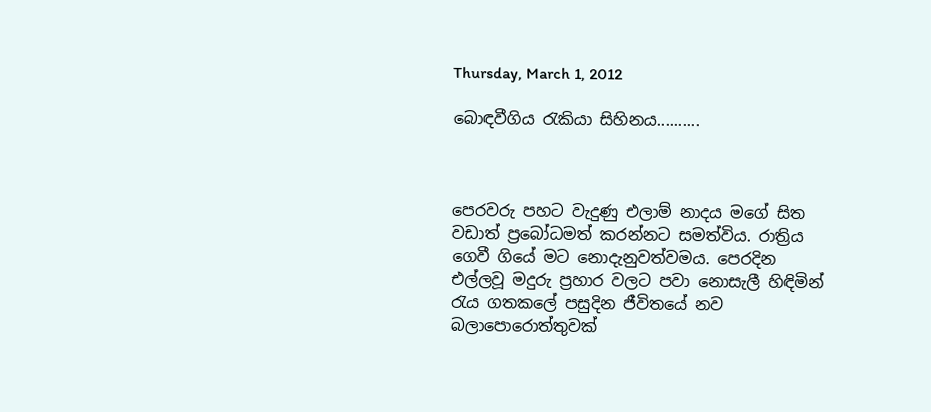Thursday, March 1, 2012

බොඳවීගිය රැකියා සිහිනය..........



පෙරවරු පහට වැදුණු එලාම් නාදය මගේ සිත වඩාත් ප්‍රබෝධමත් කරන්නට සමත්විය. රාත්‍රිය ගෙවී ගියේ මට නොදැනුවත්වමය. පෙරදින එල්ලවූ මදුරු ප්‍රහාර වලට පවා නොසැලී හිඳිමින් රැය ගතකලේ පසුදින ජීවිතයේ නව බලාපොරොත්තුවක්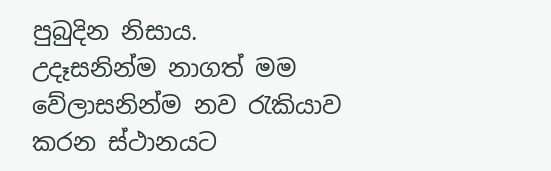පුබුදින නිසාය.
උදෑසනින්ම නාගත් මම වේලාසනින්ම නව රැකියාව කරන ස්ථානයට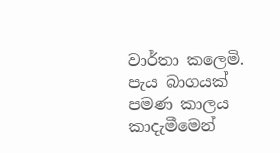වාර්තා කලෙමි. පැය බාගයක් පමණ කාලය කාදැමීමෙන්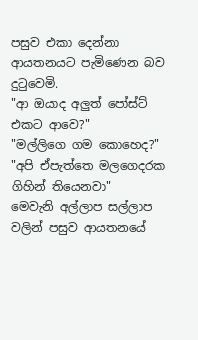පසුව එකා දෙන්නා ආයතනයට පැමිණෙන බව දුටුවෙමි.
"ආ ඔයාද අලුත් පෝස්ට් එකට ආවෙ?"
"මල්ලිගෙ ගම කොහෙද?"
"අපි ඒපැත්තෙ මලගෙදරක ගිහින් තියෙනවා"
මෙවැනි අල්ලාප සල්ලාප වලින් පසුව ආයතනයේ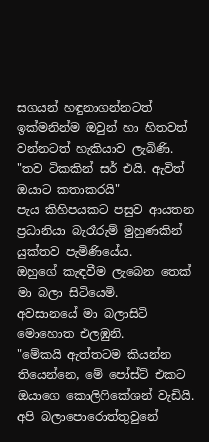සගයන් හඳුනාගන්නටත් ඉක්මනින්ම ඔවුන් හා හිතවත් වන්නටත් හැකියාව ලැබිණි.
"තව ටිකකින් සර් එයි. ඇවිත් ඔයාට කතාකරයි"
පැය කිහිපයකට පසුව ආයතන ප්‍රධානියා බැරෑරුම් මුහුණකින් යුක්තව පැමිණියේය.
ඔහුගේ කැඳවීම ලැබෙන තෙක් මා බලා සිටියෙමි.
අවසානයේ මා බලාසිටි මොහොත එලඹුනි.
"මේකයි ඇත්තටම කියන්න තියෙන්නෙ, මේ පෝස්ට් එකට ඔයාගෙ කොලිෆිකේශන් වැඩියි. අපි බලාපොරොත්තුවුනේ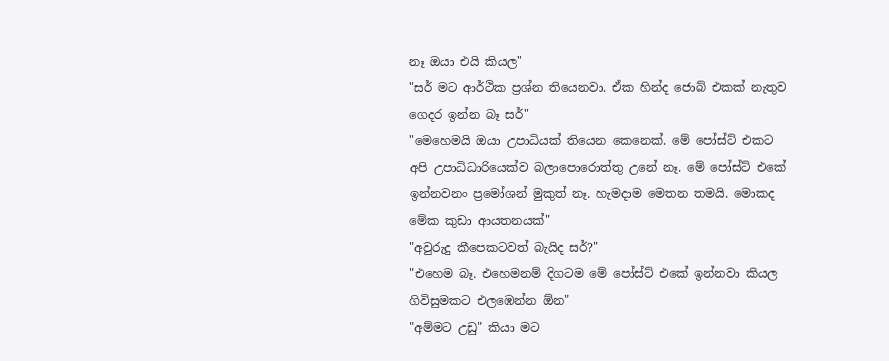නෑ ඔයා එයි කියල"
"සර් මට ආර්ථික ප්‍රශ්න තියෙනවා. ඒක හින්ද ජොබ් එකක් නැතුව ගෙදර ඉන්න බෑ සර්"
"මෙහෙමයි ඔයා උපාධියක් තියෙන කෙනෙක්. මේ පෝස්ට් එකට අපි උපාධිධාරියෙක්ව බලාපොරොත්තු උනේ නෑ. මේ පෝස්ට් එකේ ඉන්නවනං ප්‍රමෝශන් මුකුත් නෑ. හැමදාම මෙතන තමයි. මොකද මේක කුඩා ආයතනයක්"
"අවුරුදු කීපෙකටවත් බැයිද සර්?"
"එහෙම බෑ. එහෙමනම් දිගටම මේ පෝස්ට් එකේ ඉන්නවා කියල ගිවිසුමකට එලඹෙන්න ඕන"
"අම්මට උඩු" කියා මට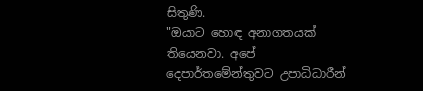සිතුණි.
"ඔයාට හොඳ අනාගතයක් තියෙනවා. අපේ දෙපාර්තමේන්තුවට උපාධිධාරීන්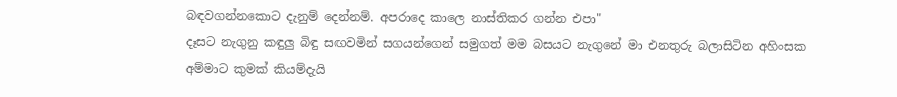බඳවගන්නකොට දැනුම් දෙන්නම්. අපරාදෙ කාලෙ නාස්තිකර ගන්න එපා"
දෑසට නැගුනු කඳුලු බිඳු සඟවමින් සගයන්ගෙන් සමුගත් මම බසයට නැගුනේ මා එනතුරු බලාසිටින අහිංසක අම්මාට කුමක් කියම්දැයි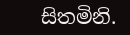සිතමිනි.